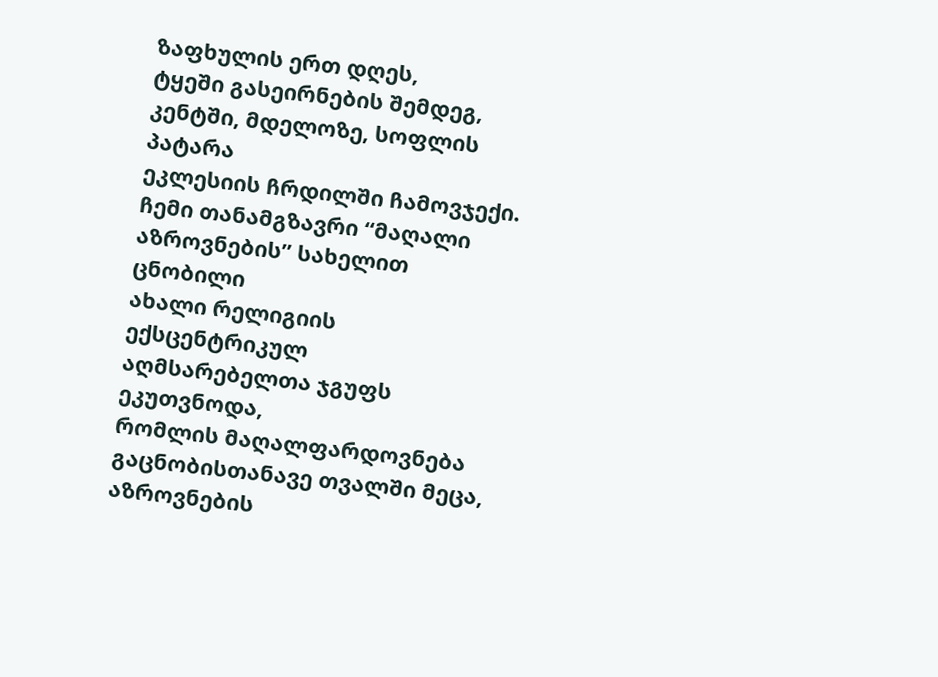ზაფხულის ერთ დღეს,
ტყეში გასეირნების შემდეგ,
კენტში, მდელოზე, სოფლის პატარა
ეკლესიის ჩრდილში ჩამოვჯექი.
ჩემი თანამგზავრი “მაღალი
აზროვნების” სახელით ცნობილი
ახალი რელიგიის ექსცენტრიკულ
აღმსარებელთა ჯგუფს ეკუთვნოდა,
რომლის მაღალფარდოვნება
გაცნობისთანავე თვალში მეცა, აზროვნების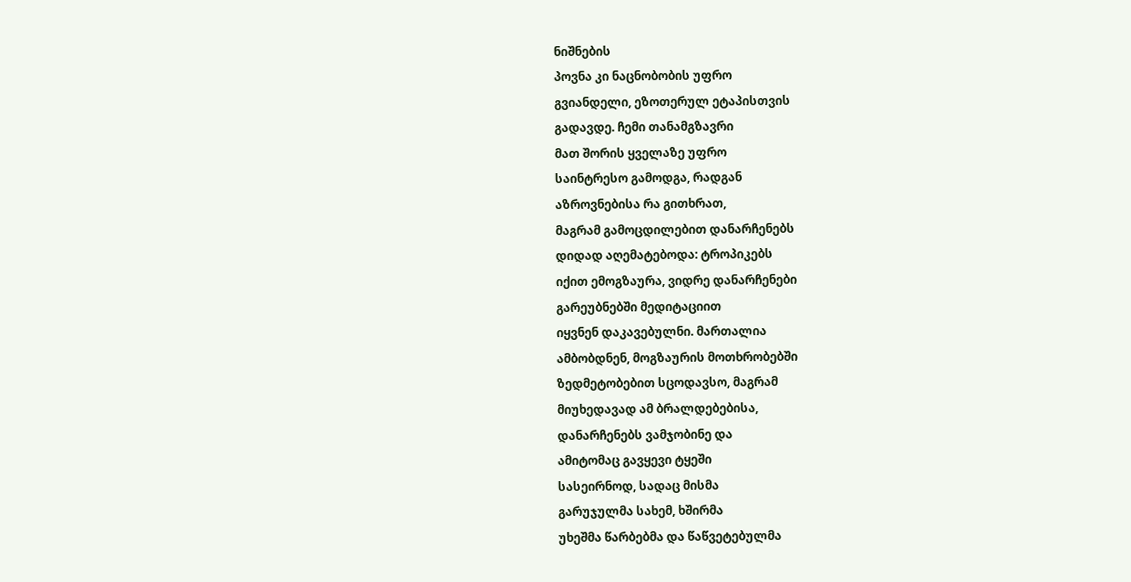ნიშნების
პოვნა კი ნაცნობობის უფრო
გვიანდელი, ეზოთერულ ეტაპისთვის
გადავდე. ჩემი თანამგზავრი
მათ შორის ყველაზე უფრო
საინტრესო გამოდგა, რადგან
აზროვნებისა რა გითხრათ,
მაგრამ გამოცდილებით დანარჩენებს
დიდად აღემატებოდა: ტროპიკებს
იქით ემოგზაურა, ვიდრე დანარჩენები
გარეუბნებში მედიტაციით
იყვნენ დაკავებულნი. მართალია
ამბობდნენ, მოგზაურის მოთხრობებში
ზედმეტობებით სცოდავსო, მაგრამ
მიუხედავად ამ ბრალდებებისა,
დანარჩენებს ვამჯობინე და
ამიტომაც გავყევი ტყეში
სასეირნოდ, სადაც მისმა
გარუჯულმა სახემ, ხშირმა
უხეშმა წარბებმა და წაწვეტებულმა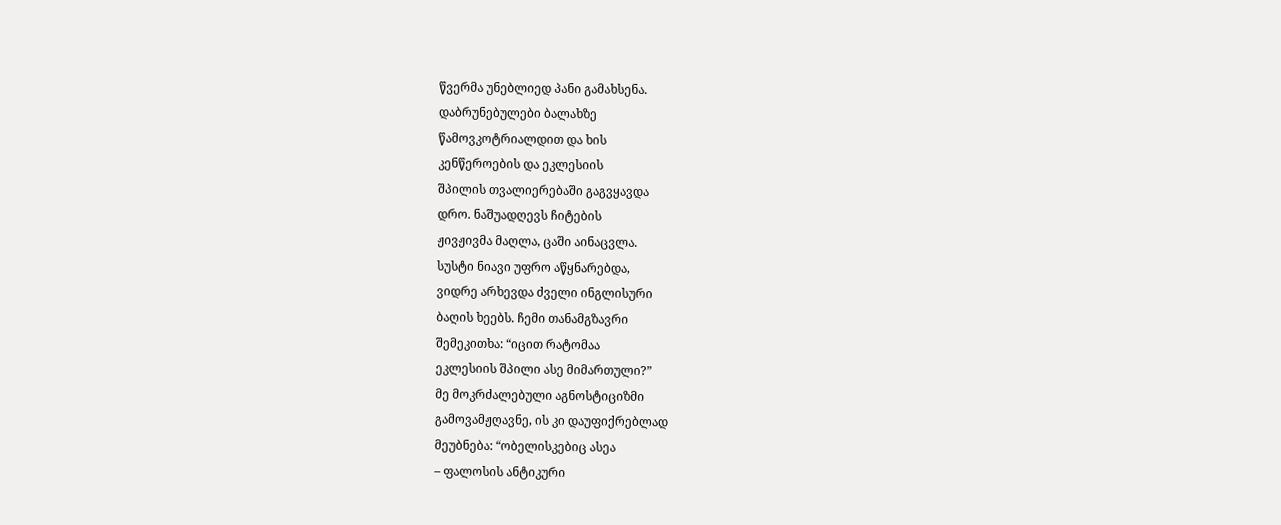წვერმა უნებლიედ პანი გამახსენა.
დაბრუნებულები ბალახზე
წამოვკოტრიალდით და ხის
კენწეროების და ეკლესიის
შპილის თვალიერებაში გაგვყავდა
დრო. ნაშუადღევს ჩიტების
ჟივჟივმა მაღლა, ცაში აინაცვლა.
სუსტი ნიავი უფრო აწყნარებდა,
ვიდრე არხევდა ძველი ინგლისური
ბაღის ხეებს. ჩემი თანამგზავრი
შემეკითხა: “იცით რატომაა
ეკლესიის შპილი ასე მიმართული?”
მე მოკრძალებული აგნოსტიციზმი
გამოვამჟღავნე, ის კი დაუფიქრებლად
მეუბნება: “ობელისკებიც ასეა
– ფალოსის ანტიკური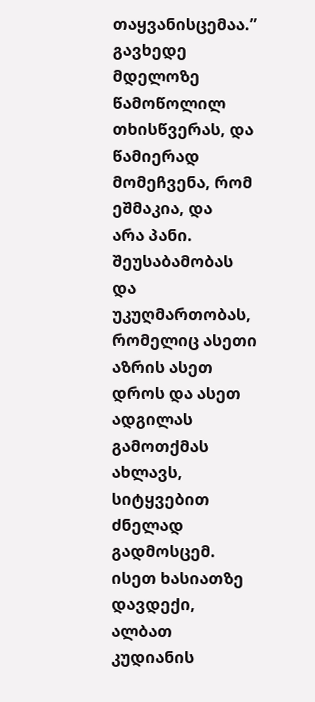თაყვანისცემაა.”
გავხედე მდელოზე წამოწოლილ
თხისწვერას, და წამიერად
მომეჩვენა, რომ ეშმაკია, და
არა პანი. შეუსაბამობას და
უკუღმართობას, რომელიც ასეთი
აზრის ასეთ დროს და ასეთ ადგილას
გამოთქმას ახლავს, სიტყვებით
ძნელად გადმოსცემ. ისეთ ხასიათზე
დავდექი, ალბათ კუდიანის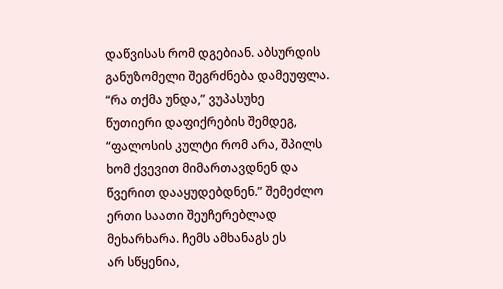დაწვისას რომ დგებიან. აბსურდის
განუზომელი შეგრძნება დამეუფლა.
“რა თქმა უნდა,” ვუპასუხე
წუთიერი დაფიქრების შემდეგ,
“ფალოსის კულტი რომ არა, შპილს
ხომ ქვევით მიმართავდნენ და
წვერით დააყუდებდნენ.” შემეძლო
ერთი საათი შეუჩერებლად
მეხარხარა. ჩემს ამხანაგს ეს
არ სწყენია,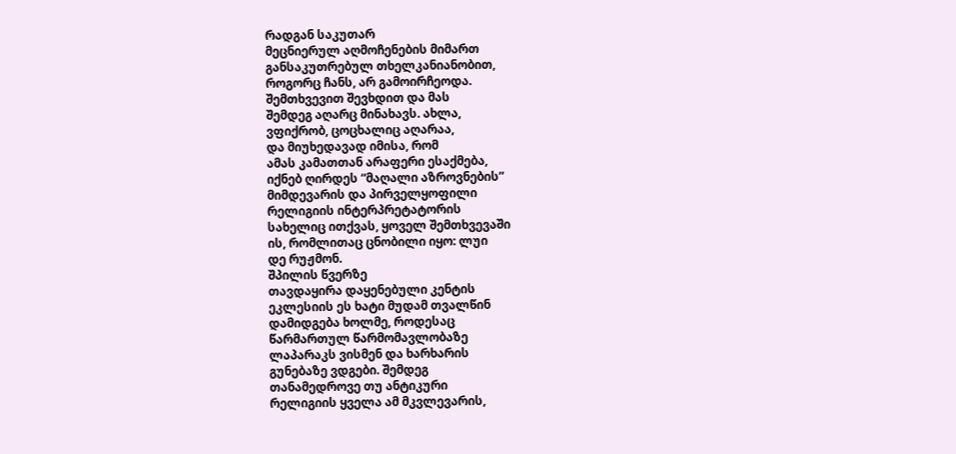რადგან საკუთარ
მეცნიერულ აღმოჩენების მიმართ
განსაკუთრებულ თხელკანიანობით,
როგორც ჩანს, არ გამოირჩეოდა.
შემთხვევით შევხდით და მას
შემდეგ აღარც მინახავს. ახლა,
ვფიქრობ, ცოცხალიც აღარაა,
და მიუხედავად იმისა, რომ
ამას კამათთან არაფერი ესაქმება,
იქნებ ღირდეს “მაღალი აზროვნების”
მიმდევარის და პირველყოფილი
რელიგიის ინტერპრეტატორის
სახელიც ითქვას, ყოველ შემთხვევაში
ის, რომლითაც ცნობილი იყო: ლუი
დე რუჟმონ.
შპილის წვერზე
თავდაყირა დაყენებული კენტის
ეკლესიის ეს ხატი მუდამ თვალწინ
დამიდგება ხოლმე, როდესაც
წარმართულ წარმომავლობაზე
ლაპარაკს ვისმენ და ხარხარის
გუნებაზე ვდგები. შემდეგ
თანამედროვე თუ ანტიკური
რელიგიის ყველა ამ მკვლევარის,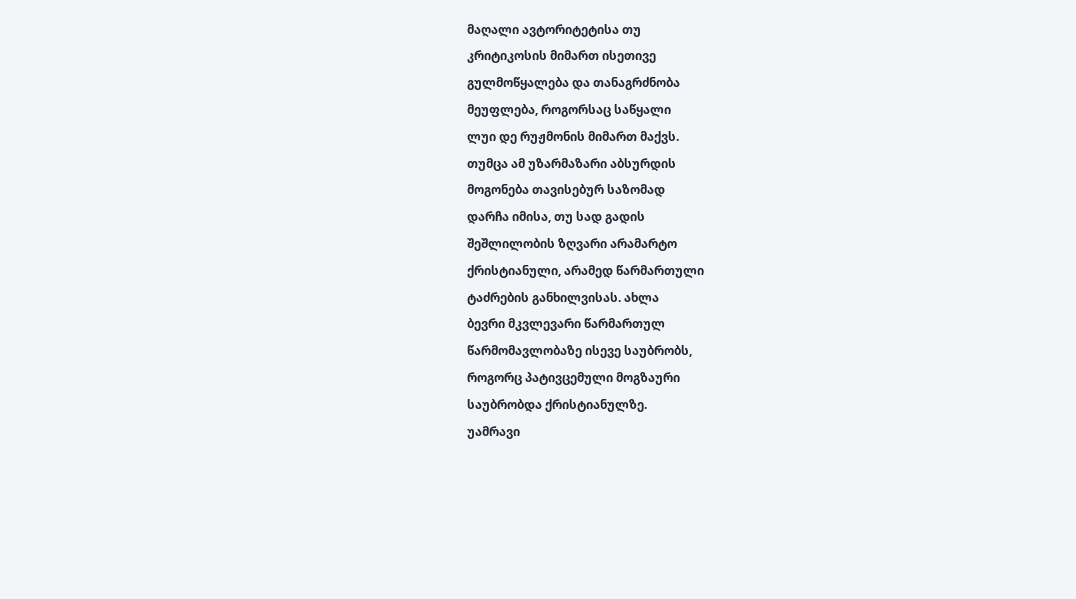მაღალი ავტორიტეტისა თუ
კრიტიკოსის მიმართ ისეთივე
გულმოწყალება და თანაგრძნობა
მეუფლება, როგორსაც საწყალი
ლუი დე რუჟმონის მიმართ მაქვს.
თუმცა ამ უზარმაზარი აბსურდის
მოგონება თავისებურ საზომად
დარჩა იმისა, თუ სად გადის
შეშლილობის ზღვარი არამარტო
ქრისტიანული, არამედ წარმართული
ტაძრების განხილვისას. ახლა
ბევრი მკვლევარი წარმართულ
წარმომავლობაზე ისევე საუბრობს,
როგორც პატივცემული მოგზაური
საუბრობდა ქრისტიანულზე.
უამრავი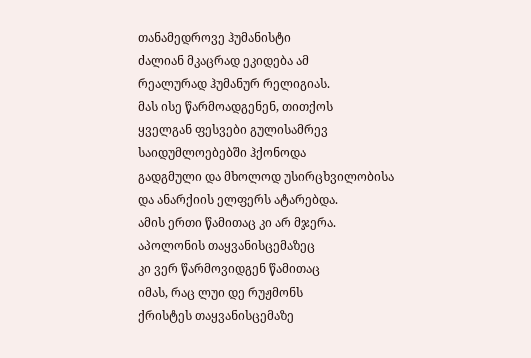თანამედროვე ჰუმანისტი
ძალიან მკაცრად ეკიდება ამ
რეალურად ჰუმანურ რელიგიას.
მას ისე წარმოადგენენ, თითქოს
ყველგან ფესვები გულისამრევ
საიდუმლოებებში ჰქონოდა
გადგმული და მხოლოდ უსირცხვილობისა
და ანარქიის ელფერს ატარებდა.
ამის ერთი წამითაც კი არ მჯერა.
აპოლონის თაყვანისცემაზეც
კი ვერ წარმოვიდგენ წამითაც
იმას, რაც ლუი დე რუჟმონს
ქრისტეს თაყვანისცემაზე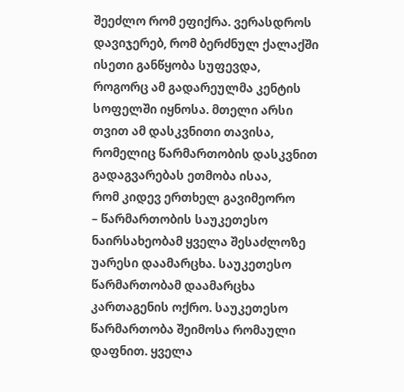შეეძლო რომ ეფიქრა. ვერასდროს
დავიჯერებ, რომ ბერძნულ ქალაქში
ისეთი განწყობა სუფევდა,
როგორც ამ გადარეულმა კენტის
სოფელში იყნოსა. მთელი არსი
თვით ამ დასკვნითი თავისა,
რომელიც წარმართობის დასკვნით
გადაგვარებას ეთმობა ისაა,
რომ კიდევ ერთხელ გავიმეორო
– წარმართობის საუკეთესო
ნაირსახეობამ ყველა შესაძლოზე
უარესი დაამარცხა. საუკეთესო
წარმართობამ დაამარცხა
კართაგენის ოქრო. საუკეთესო
წარმართობა შეიმოსა რომაული
დაფნით. ყველა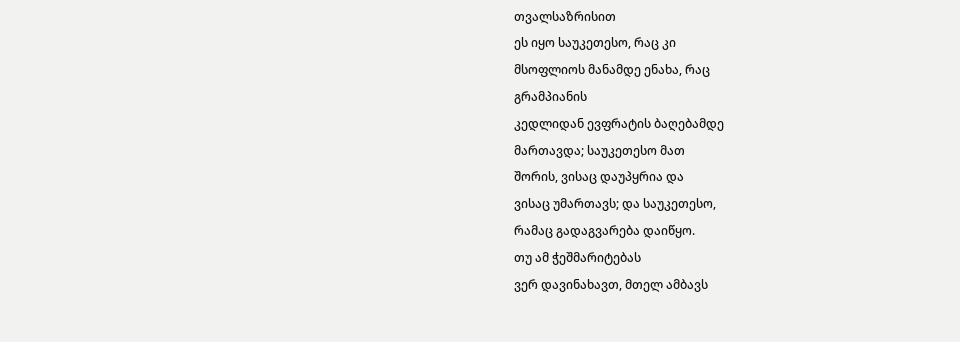თვალსაზრისით
ეს იყო საუკეთესო, რაც კი
მსოფლიოს მანამდე ენახა, რაც
გრამპიანის
კედლიდან ევფრატის ბაღებამდე
მართავდა; საუკეთესო მათ
შორის, ვისაც დაუპყრია და
ვისაც უმართავს; და საუკეთესო,
რამაც გადაგვარება დაიწყო.
თუ ამ ჭეშმარიტებას
ვერ დავინახავთ, მთელ ამბავს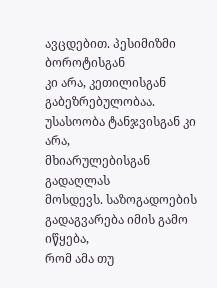ავცდებით. პესიმიზმი ბოროტისგან
კი არა, კეთილისგან გაბეზრებულობაა.
უსასოობა ტანჯვისგან კი არა,
მხიარულებისგან გადაღლას
მოსდევს. საზოგადოების
გადაგვარება იმის გამო იწყება,
რომ ამა თუ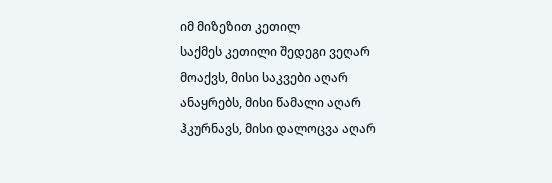იმ მიზეზით კეთილ
საქმეს კეთილი შედეგი ვეღარ
მოაქვს, მისი საკვები აღარ
ანაყრებს, მისი წამალი აღარ
ჰკურნავს, მისი დალოცვა აღარ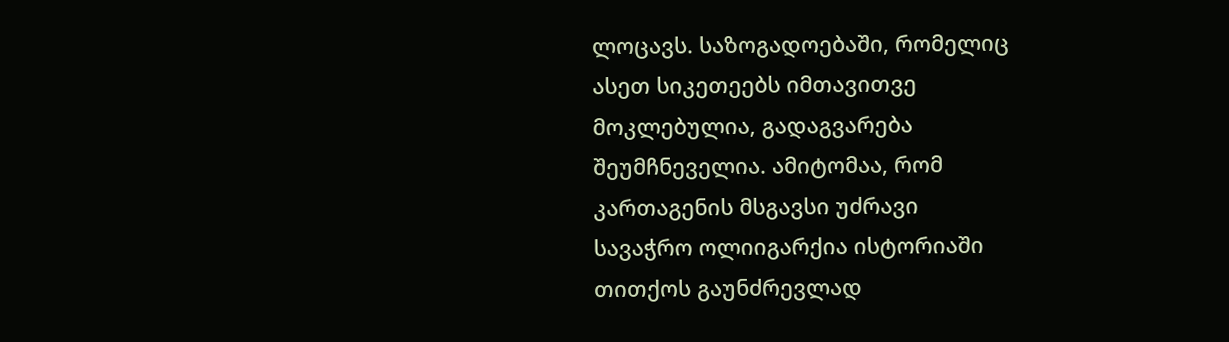ლოცავს. საზოგადოებაში, რომელიც
ასეთ სიკეთეებს იმთავითვე
მოკლებულია, გადაგვარება
შეუმჩნეველია. ამიტომაა, რომ
კართაგენის მსგავსი უძრავი
სავაჭრო ოლიიგარქია ისტორიაში
თითქოს გაუნძრევლად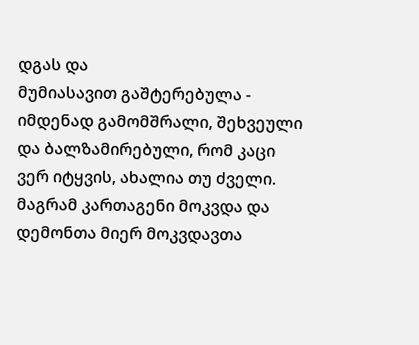დგას და
მუმიასავით გაშტერებულა -
იმდენად გამომშრალი, შეხვეული
და ბალზამირებული, რომ კაცი
ვერ იტყვის, ახალია თუ ძველი.
მაგრამ კართაგენი მოკვდა და
დემონთა მიერ მოკვდავთა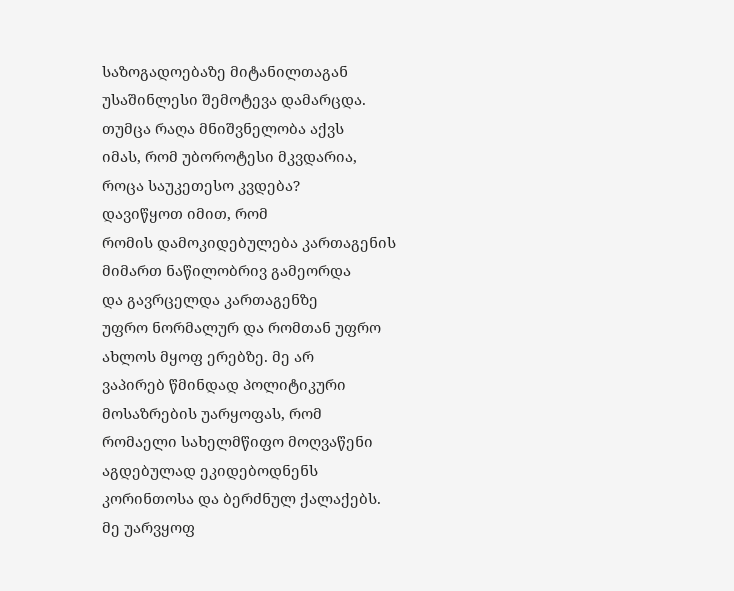საზოგადოებაზე მიტანილთაგან
უსაშინლესი შემოტევა დამარცდა.
თუმცა რაღა მნიშვნელობა აქვს
იმას, რომ უბოროტესი მკვდარია,
როცა საუკეთესო კვდება?
დავიწყოთ იმით, რომ
რომის დამოკიდებულება კართაგენის
მიმართ ნაწილობრივ გამეორდა
და გავრცელდა კართაგენზე
უფრო ნორმალურ და რომთან უფრო
ახლოს მყოფ ერებზე. მე არ
ვაპირებ წმინდად პოლიტიკური
მოსაზრების უარყოფას, რომ
რომაელი სახელმწიფო მოღვაწენი
აგდებულად ეკიდებოდნენს
კორინთოსა და ბერძნულ ქალაქებს.
მე უარვყოფ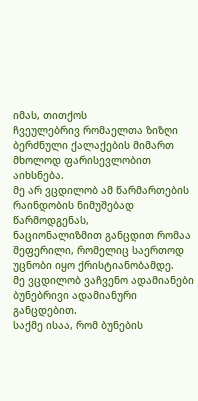იმას, თითქოს
ჩვეულებრივ რომაელთა ზიზღი
ბერძნული ქალაქების მიმართ
მხოლოდ ფარისევლობით აიხსნება.
მე არ ვცდილობ ამ წარმართების
რაინდობის ნიმუშებად წარმოდგენას,
ნაციონალიზმით განცდით რომაა
შეფერილი, რომელიც საერთოდ
უცნობი იყო ქრისტიანობამდე.
მე ვცდილობ ვაჩვენო ადამიანები
ბუნებრივი ადამიანური განცდებით.
საქმე ისაა, რომ ბუნების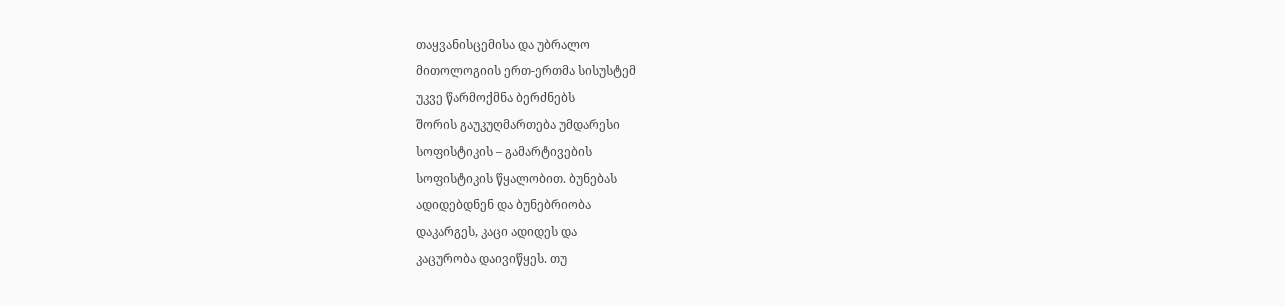თაყვანისცემისა და უბრალო
მითოლოგიის ერთ-ერთმა სისუსტემ
უკვე წარმოქმნა ბერძნებს
შორის გაუკუღმართება უმდარესი
სოფისტიკის – გამარტივების
სოფისტიკის წყალობით. ბუნებას
ადიდებდნენ და ბუნებრიობა
დაკარგეს, კაცი ადიდეს და
კაცურობა დაივიწყეს. თუ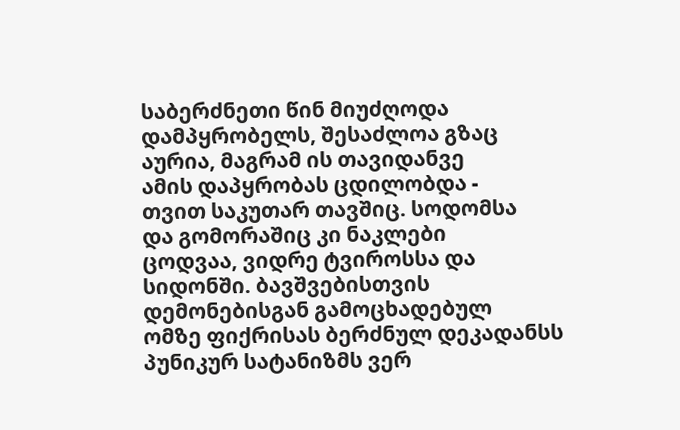საბერძნეთი წინ მიუძღოდა
დამპყრობელს, შესაძლოა გზაც
აურია, მაგრამ ის თავიდანვე
ამის დაპყრობას ცდილობდა -
თვით საკუთარ თავშიც. სოდომსა
და გომორაშიც კი ნაკლები
ცოდვაა, ვიდრე ტვიროსსა და
სიდონში. ბავშვებისთვის
დემონებისგან გამოცხადებულ
ომზე ფიქრისას ბერძნულ დეკადანსს
პუნიკურ სატანიზმს ვერ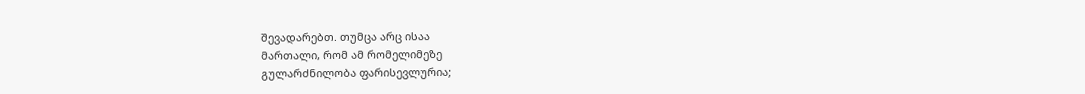შევადარებთ. თუმცა არც ისაა
მართალი, რომ ამ რომელიმეზე
გულარძნილობა ფარისევლურია;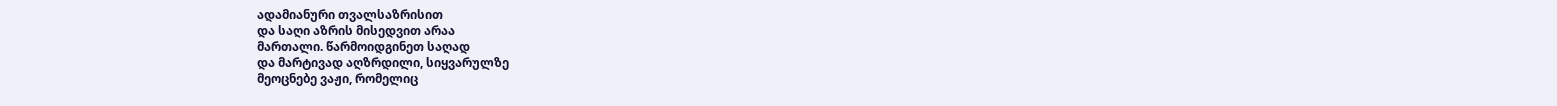ადამიანური თვალსაზრისით
და საღი აზრის მისედვით არაა
მართალი. წარმოიდგინეთ საღად
და მარტივად აღზრდილი, სიყვარულზე
მეოცნებე ვაჟი, რომელიც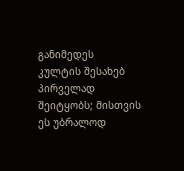განიმედეს
კულტის შესახებ პირველად
შეიტყობს; მისთვის ეს უბრალოდ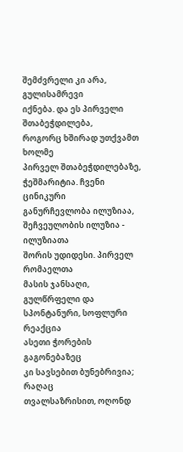შემძვრელი კი არა, გულისამრევი
იქნება. და ეს პირველი შთაბეჭდილება,
როგორც ხშირად უთქვამთ ხოლმე
პირველ შთაბეჭდილებაზე,
ჭეშმარიტია. ჩვენი ცინიკური
განურჩევლობა ილუზიაა,
შეჩვეულობის ილუზია - ილუზიათა
შორის უდიდესი. პირველ რომაელთა
მასის ჯანსაღი, გულწრფელი და
სპონტანური, სოფლური რეაქცია
ასეთი ჭორების გაგონებაზეც
კი სავსებით ბუნებრივია; რაღაც
თვალსაზრისით, ოღონდ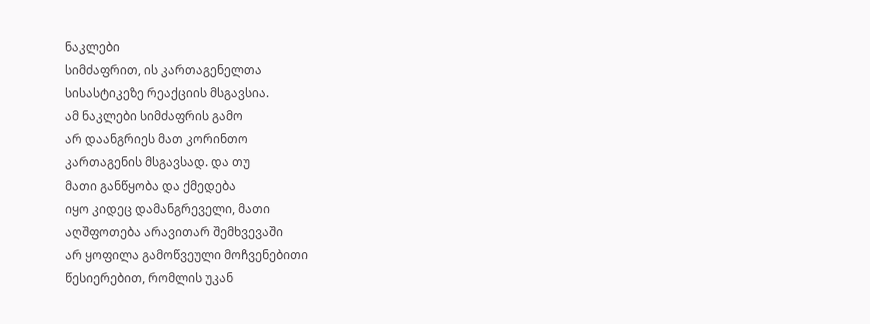ნაკლები
სიმძაფრით, ის კართაგენელთა
სისასტიკეზე რეაქციის მსგავსია.
ამ ნაკლები სიმძაფრის გამო
არ დაანგრიეს მათ კორინთო
კართაგენის მსგავსად. და თუ
მათი განწყობა და ქმედება
იყო კიდეც დამანგრეველი, მათი
აღშფოთება არავითარ შემხვევაში
არ ყოფილა გამოწვეული მოჩვენებითი
წესიერებით, რომლის უკან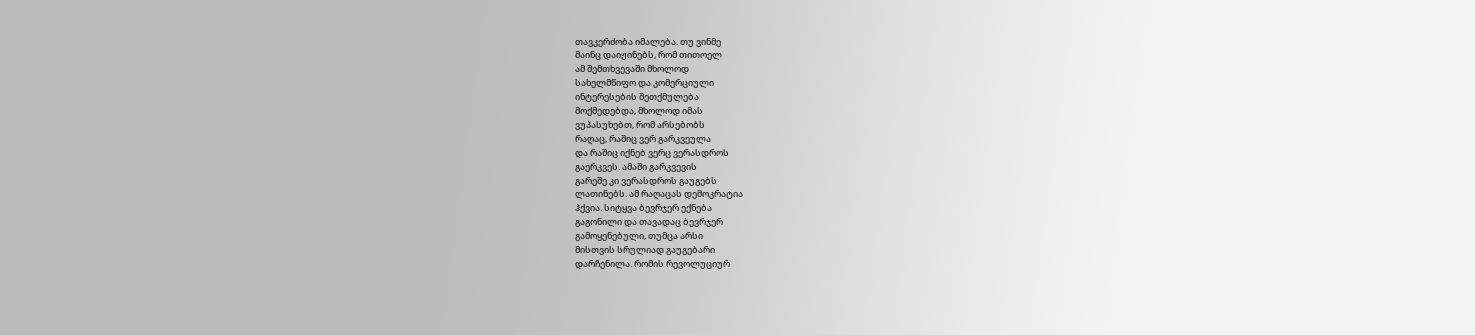თავკერძობა იმალება. თუ ვინმე
მაინც დაიჟინებს, რომ თითოელ
ამ შემთხვევაში მხოლოდ
სახელმწიფო და კომერციული
ინტერესების შეთქმულება
მოქმედებდა, მხოლოდ იმას
ვუპასუხებთ, რომ არსებობს
რაღაც, რაშიც ვერ გარკვეულა
და რაშიც იქნებ ვერც ვერასდროს
გაერკვეს. ამაში გარკვევის
გარეშე კი ვერასდროს გაუგებს
ლათინებს. ამ რაღაცას დემოკრატია
ჰქვია. სიტყვა ბევრჯერ ექნება
გაგონილი და თავადაც ბევრჯერ
გამოყენებული, თუმცა არსი
მისთვის სრულიად გაუგებარი
დარჩენილა. რომის რევოლუციურ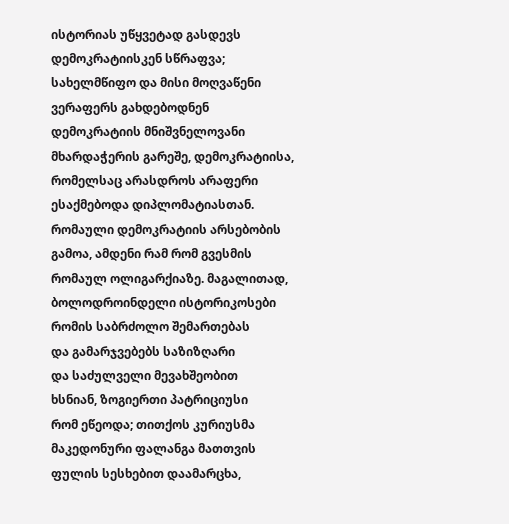ისტორიას უწყვეტად გასდევს
დემოკრატიისკენ სწრაფვა;
სახელმწიფო და მისი მოღვაწენი
ვერაფერს გახდებოდნენ
დემოკრატიის მნიშვნელოვანი
მხარდაჭერის გარეშე, დემოკრატიისა,
რომელსაც არასდროს არაფერი
ესაქმებოდა დიპლომატიასთან.
რომაული დემოკრატიის არსებობის
გამოა, ამდენი რამ რომ გვესმის
რომაულ ოლიგარქიაზე. მაგალითად,
ბოლოდროინდელი ისტორიკოსები
რომის საბრძოლო შემართებას
და გამარჯვებებს საზიზღარი
და საძულველი მევახშეობით
ხსნიან, ზოგიერთი პატრიციუსი
რომ ეწეოდა; თითქოს კურიუსმა
მაკედონური ფალანგა მათთვის
ფულის სესხებით დაამარცხა,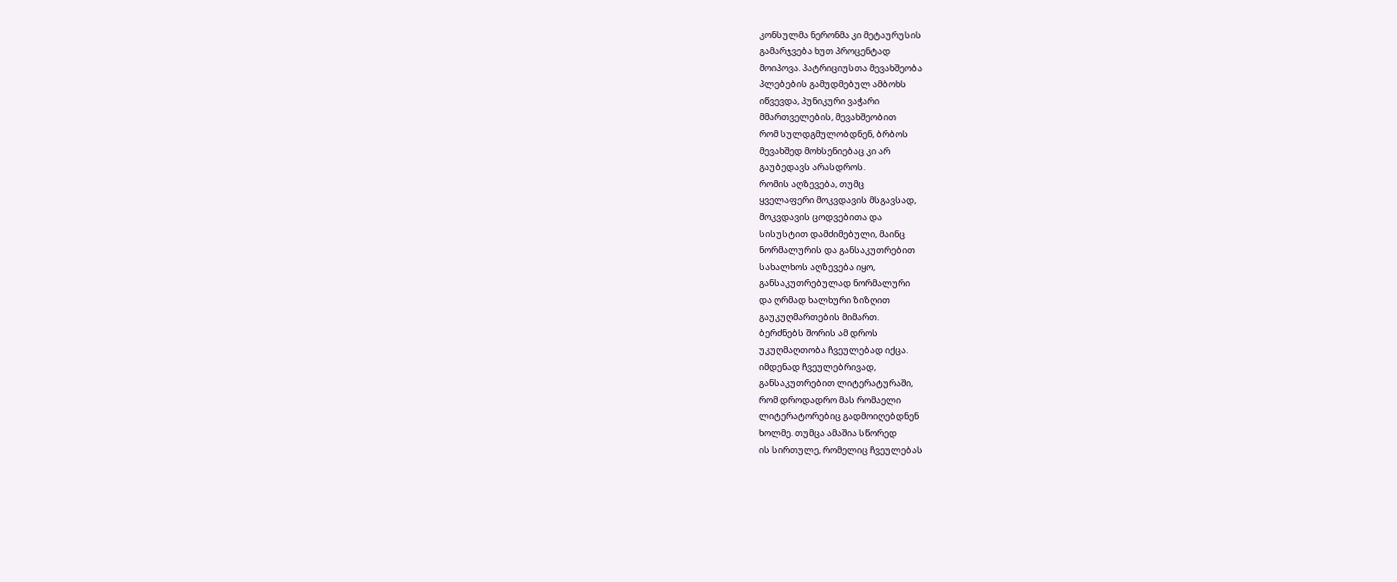კონსულმა ნერონმა კი მეტაურუსის
გამარჯვება ხუთ პროცენტად
მოიპოვა. პატრიციუსთა მევახშეობა
პლებების გამუდმებულ ამბოხს
იწვევდა, პუნიკური ვაჭარი
მმართველების, მევახშეობით
რომ სულდგმულობდნენ, ბრბოს
მევახშედ მოხსენიებაც კი არ
გაუბედავს არასდროს.
რომის აღზევება, თუმც
ყველაფერი მოკვდავის მსგავსად,
მოკვდავის ცოდვებითა და
სისუსტით დამძიმებული, მაინც
ნორმალურის და განსაკუთრებით
სახალხოს აღზევება იყო,
განსაკუთრებულად ნორმალური
და ღრმად ხალხური ზიზღით
გაუკუღმართების მიმართ.
ბერძნებს შორის ამ დროს
უკუღმაღთობა ჩვეულებად იქცა.
იმდენად ჩვეულებრივად,
განსაკუთრებით ლიტერატურაში,
რომ დროდადრო მას რომაელი
ლიტერატორებიც გადმოიღებდნენ
ხოლმე. თუმცა ამაშია სწორედ
ის სირთულე, რომელიც ჩვეულებას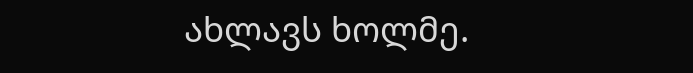ახლავს ხოლმე.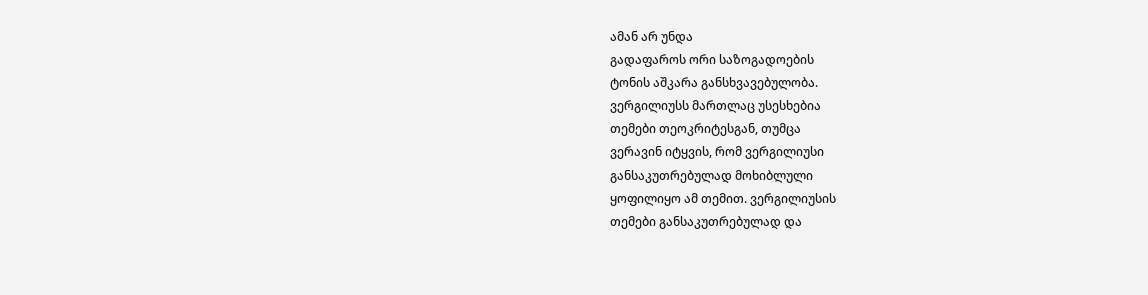ამან არ უნდა
გადაფაროს ორი საზოგადოების
ტონის აშკარა განსხვავებულობა.
ვერგილიუსს მართლაც უსესხებია
თემები თეოკრიტესგან, თუმცა
ვერავინ იტყვის, რომ ვერგილიუსი
განსაკუთრებულად მოხიბლული
ყოფილიყო ამ თემით. ვერგილიუსის
თემები განსაკუთრებულად და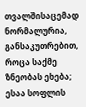თვალშისაცემად ნორმალურია,
განსაკუთრებით, როცა საქმე
ზნეობას ეხება; ესაა სოფლის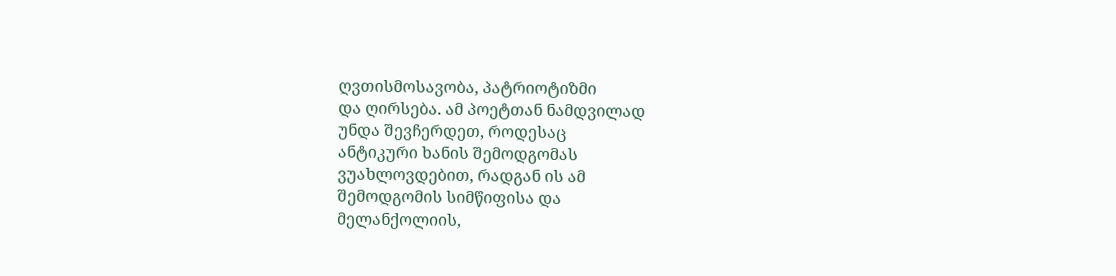ღვთისმოსავობა, პატრიოტიზმი
და ღირსება. ამ პოეტთან ნამდვილად
უნდა შევჩერდეთ, როდესაც
ანტიკური ხანის შემოდგომას
ვუახლოვდებით, რადგან ის ამ
შემოდგომის სიმწიფისა და
მელანქოლიის,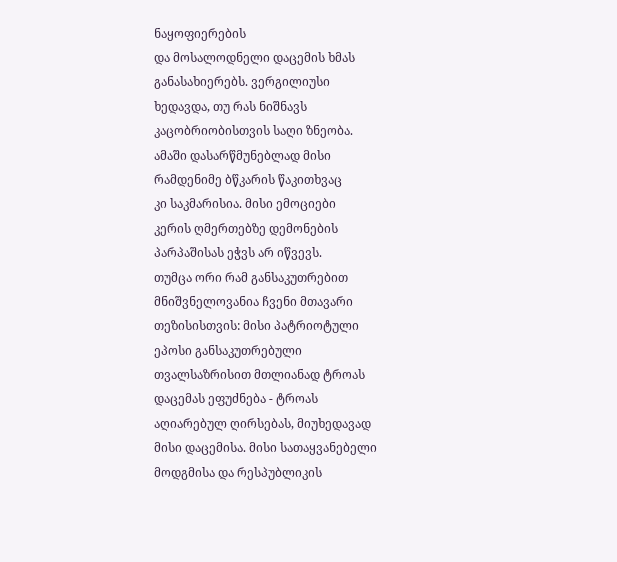ნაყოფიერების
და მოსალოდნელი დაცემის ხმას
განასახიერებს. ვერგილიუსი
ხედავდა, თუ რას ნიშნავს
კაცობრიობისთვის საღი ზნეობა.
ამაში დასარწმუნებლად მისი
რამდენიმე ბწკარის წაკითხვაც
კი საკმარისია. მისი ემოციები
კერის ღმერთებზე დემონების
პარპაშისას ეჭვს არ იწვევს.
თუმცა ორი რამ განსაკუთრებით
მნიშვნელოვანია ჩვენი მთავარი
თეზისისთვის: მისი პატრიოტული
ეპოსი განსაკუთრებული
თვალსაზრისით მთლიანად ტროას
დაცემას ეფუძნება - ტროას
აღიარებულ ღირსებას, მიუხედავად
მისი დაცემისა. მისი სათაყვანებელი
მოდგმისა და რესპუბლიკის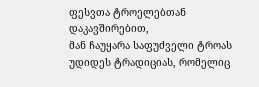ფესვთა ტროელებთან დაკავშირებით,
მან ჩაუყარა საფუძველი ტროას
უდიდეს ტრადიციას, რომელიც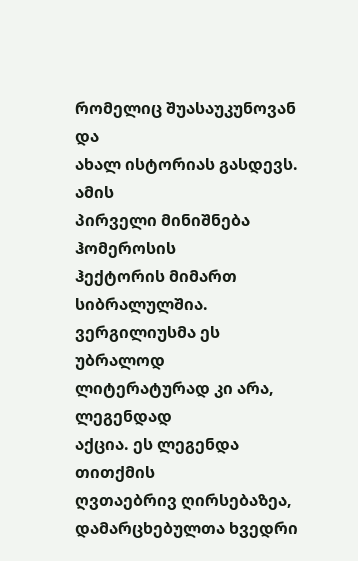რომელიც შუასაუკუნოვან და
ახალ ისტორიას გასდევს. ამის
პირველი მინიშნება ჰომეროსის
ჰექტორის მიმართ სიბრალულშია.
ვერგილიუსმა ეს უბრალოდ
ლიტერატურად კი არა, ლეგენდად
აქცია. ეს ლეგენდა თითქმის
ღვთაებრივ ღირსებაზეა,
დამარცხებულთა ხვედრი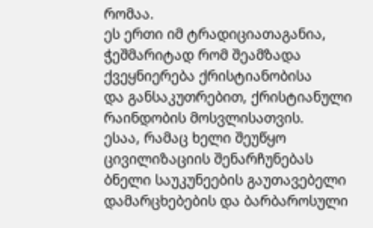რომაა.
ეს ერთი იმ ტრადიციათაგანია,
ჭეშმარიტად რომ შეამზადა
ქვეყნიერება ქრისტიანობისა
და განსაკუთრებით, ქრისტიანული
რაინდობის მოსვლისათვის.
ესაა, რამაც ხელი შეუწყო
ცივილიზაციის შენარჩუნებას
ბნელი საუკუნეების გაუთავებელი
დამარცხებების და ბარბაროსული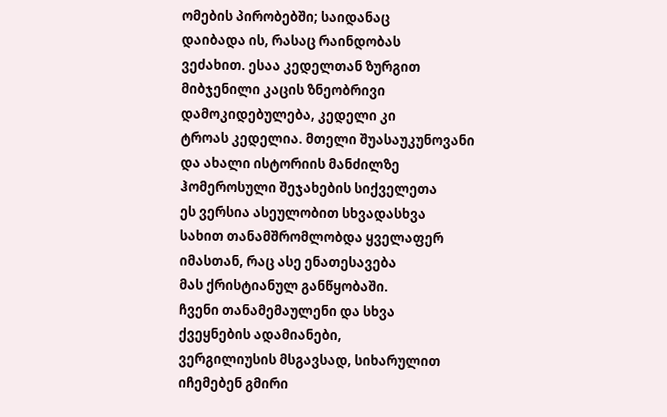ომების პირობებში; საიდანაც
დაიბადა ის, რასაც რაინდობას
ვეძახით. ესაა კედელთან ზურგით
მიბჯენილი კაცის ზნეობრივი
დამოკიდებულება, კედელი კი
ტროას კედელია. მთელი შუასაუკუნოვანი
და ახალი ისტორიის მანძილზე
ჰომეროსული შეჯახების სიქველეთა
ეს ვერსია ასეულობით სხვადასხვა
სახით თანამშრომლობდა ყველაფერ
იმასთან, რაც ასე ენათესავება
მას ქრისტიანულ განწყობაში.
ჩვენი თანამემაულენი და სხვა
ქვეყნების ადამიანები,
ვერგილიუსის მსგავსად, სიხარულით
იჩემებენ გმირი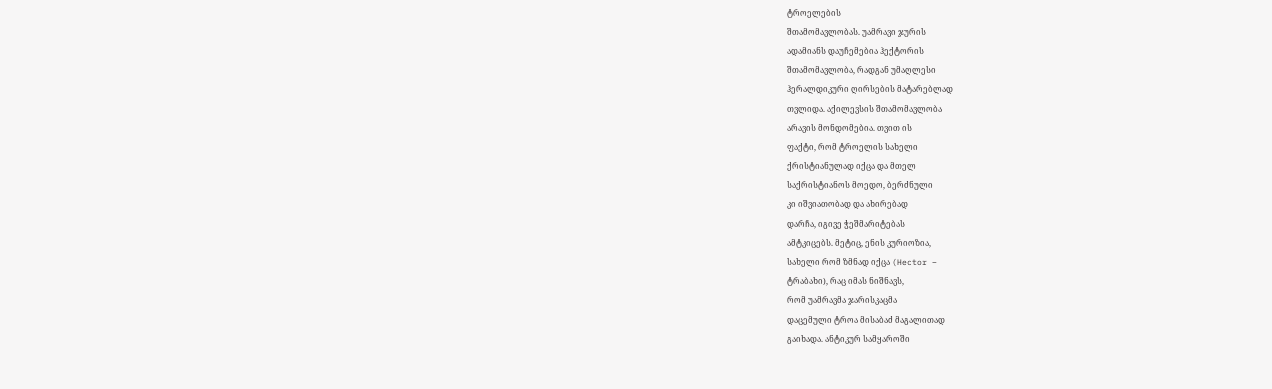ტროელების
შთამომავლობას. უამრავი ჯურის
ადამიანს დაუჩემებია ჰექტორის
შთამომავლობა, რადგან უმაღლესი
ჰერალდიკური ღირსების მატარებლად
თვლიდა. აქილევსის შთამომავლობა
არავის მონდომებია. თვით ის
ფაქტი, რომ ტროელის სახელი
ქრისტიანულად იქცა და მთელ
საქრისტიანოს მოედო, ბერძნული
კი იშვიათობად და ახირებად
დარჩა, იგივე ჭეშმარიტებას
ამტკიცებს. მეტიც, ენის კურიოზია,
სახელი რომ ზმნად იქცა (Hector –
ტრაბახი), რაც იმას ნიშნავს,
რომ უამრავმა ჯარისკაცმა
დაცემული ტროა მისაბაძ მაგალითად
გაიხადა. ანტიკურ სამყაროში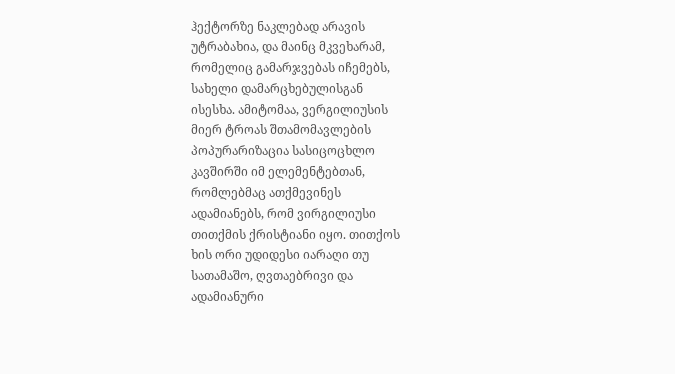ჰექტორზე ნაკლებად არავის
უტრაბახია, და მაინც მკვეხარამ,
რომელიც გამარჯვებას იჩემებს,
სახელი დამარცხებულისგან
ისესხა. ამიტომაა, ვერგილიუსის
მიერ ტროას შთამომავლების
პოპურარიზაცია სასიცოცხლო
კავშირში იმ ელემენტებთან,
რომლებმაც ათქმევინეს
ადამიანებს, რომ ვირგილიუსი
თითქმის ქრისტიანი იყო. თითქოს
ხის ორი უდიდესი იარაღი თუ
სათამაშო, ღვთაებრივი და
ადამიანური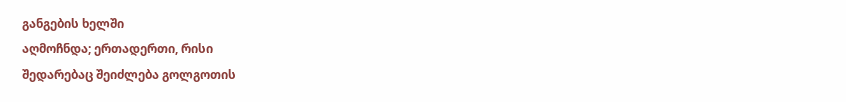განგების ხელში
აღმოჩნდა; ერთადერთი, რისი
შედარებაც შეიძლება გოლგოთის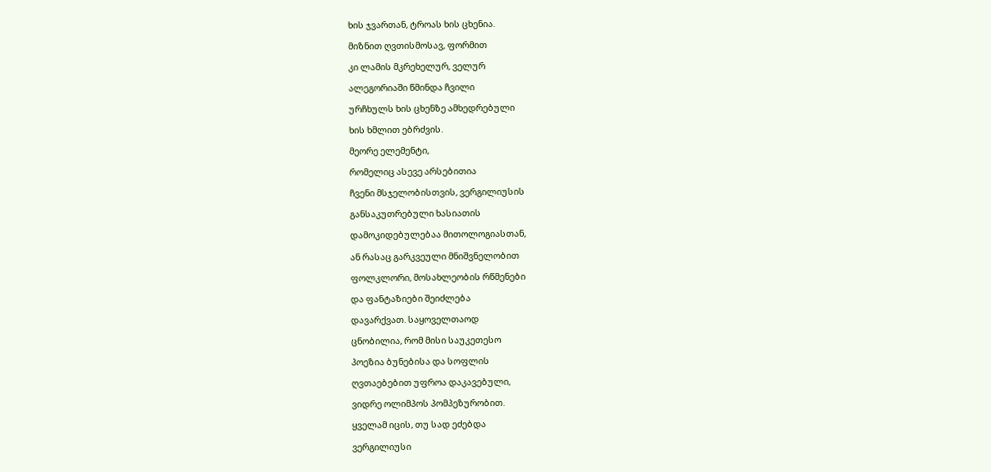ხის ჯვართან, ტროას ხის ცხენია.
მიზნით ღვთისმოსავ, ფორმით
კი ლამის მკრეხელურ, ველურ
ალეგორიაში წმინდა ჩვილი
ურჩხულს ხის ცხენზე ამხედრებული
ხის ხმლით ებრძვის.
მეორე ელემენტი,
რომელიც ასევე არსებითია
ჩვენი მსჯელობისთვის, ვერგილიუსის
განსაკუთრებული ხასიათის
დამოკიდებულებაა მითოლოგიასთან,
ან რასაც გარკვეული მნიშვნელობით
ფოლკლორი, მოსახლეობის რწმენები
და ფანტაზიები შეიძლება
დავარქვათ. საყოველთაოდ
ცნობილია, რომ მისი საუკეთესო
პოეზია ბუნებისა და სოფლის
ღვთაებებით უფროა დაკავებული,
ვიდრე ოლიმპოს პომპეზურობით.
ყველამ იცის, თუ სად ეძებდა
ვერგილიუსი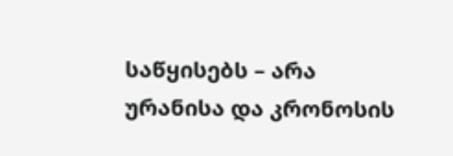საწყისებს – არა
ურანისა და კრონოსის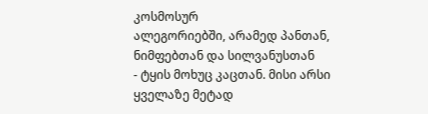კოსმოსურ
ალეგორიებში, არამედ პანთან,
ნიმფებთან და სილვანუსთან
- ტყის მოხუც კაცთან. მისი არსი
ყველაზე მეტად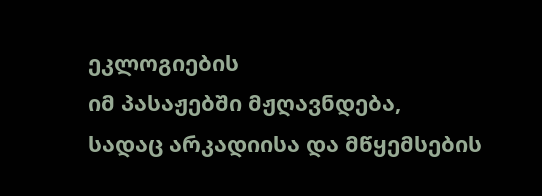ეკლოგიების
იმ პასაჟებში მჟღავნდება,
სადაც არკადიისა და მწყემსების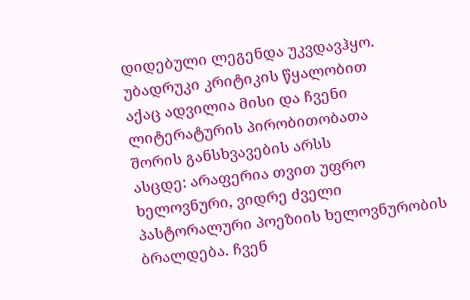დიდებული ლეგენდა უკვდავჰყო.
უბადრუკი კრიტიკის წყალობით
აქაც ადვილია მისი და ჩვენი
ლიტერატურის პირობითობათა
შორის განსხვავების არსს
ასცდე: არაფერია თვით უფრო
ხელოვნური, ვიდრე ძველი
პასტორალური პოეზიის ხელოვნურობის
ბრალდება. ჩვენ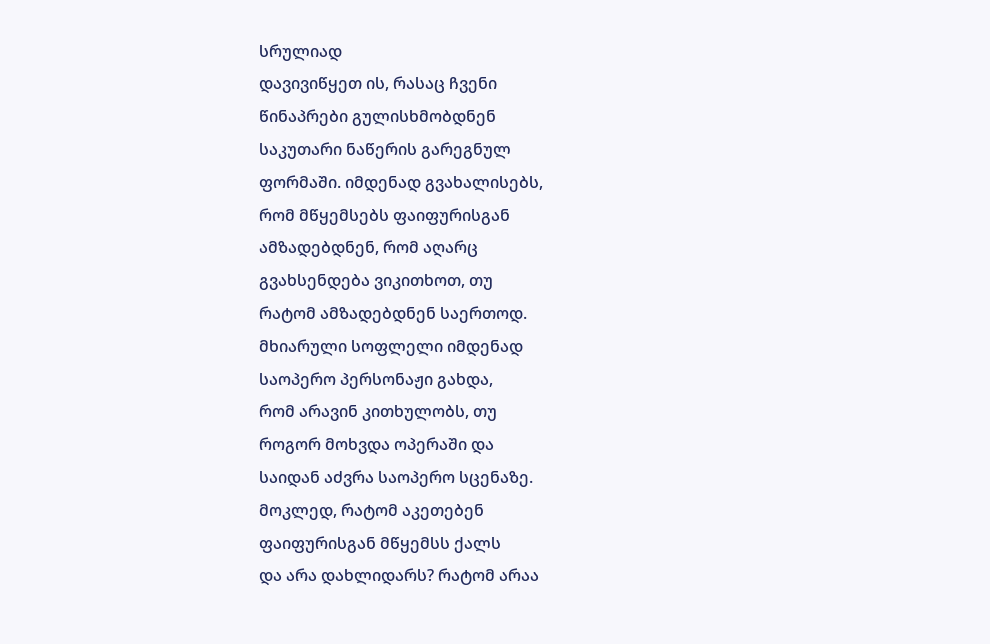სრულიად
დავივიწყეთ ის, რასაც ჩვენი
წინაპრები გულისხმობდნენ
საკუთარი ნაწერის გარეგნულ
ფორმაში. იმდენად გვახალისებს,
რომ მწყემსებს ფაიფურისგან
ამზადებდნენ, რომ აღარც
გვახსენდება ვიკითხოთ, თუ
რატომ ამზადებდნენ საერთოდ.
მხიარული სოფლელი იმდენად
საოპერო პერსონაჟი გახდა,
რომ არავინ კითხულობს, თუ
როგორ მოხვდა ოპერაში და
საიდან აძვრა საოპერო სცენაზე.
მოკლედ, რატომ აკეთებენ
ფაიფურისგან მწყემსს ქალს
და არა დახლიდარს? რატომ არაა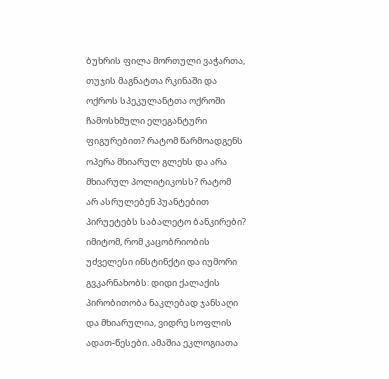ბუხრის ფილა მორთული ვაჭართა,
თუჯის მაგნატთა რკინაში და
ოქროს სპეკულანტთა ოქროში
ჩამოსხმული ელეგანტური
ფიგურებით? რატომ წარმოადგენს
ოპერა მხიარულ გლეხს და არა
მხიარულ პოლიტიკოსს? რატომ
არ ასრულებენ პუანტებით
პირუეტებს საბალეტო ბანკირები?
იმიტომ, რომ კაცობრიობის
უძველესი ინსტინქტი და იუმორი
გვკარნახობს: დიდი ქალაქის
პირობითობა ნაკლებად ჯანსაღი
და მხიარულია, ვიდრე სოფლის
ადათ-წესები. ამაშია ეკლოგიათა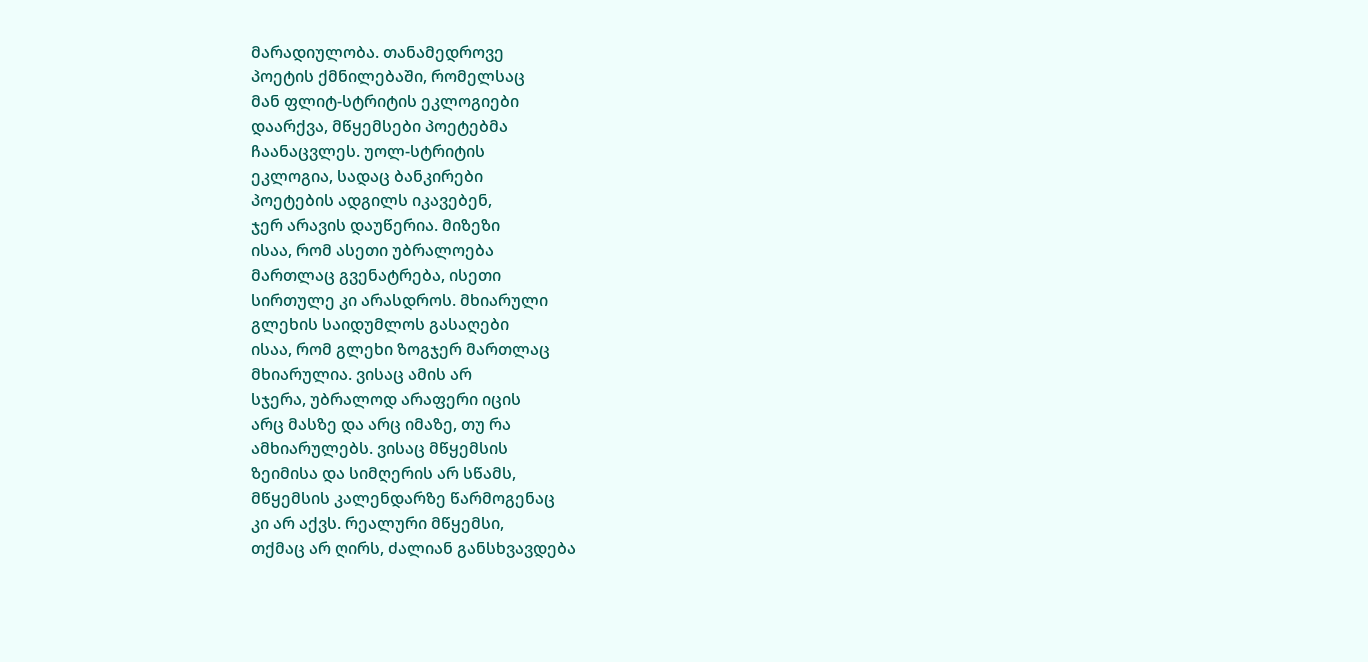მარადიულობა. თანამედროვე
პოეტის ქმნილებაში, რომელსაც
მან ფლიტ-სტრიტის ეკლოგიები
დაარქვა, მწყემსები პოეტებმა
ჩაანაცვლეს. უოლ-სტრიტის
ეკლოგია, სადაც ბანკირები
პოეტების ადგილს იკავებენ,
ჯერ არავის დაუწერია. მიზეზი
ისაა, რომ ასეთი უბრალოება
მართლაც გვენატრება, ისეთი
სირთულე კი არასდროს. მხიარული
გლეხის საიდუმლოს გასაღები
ისაა, რომ გლეხი ზოგჯერ მართლაც
მხიარულია. ვისაც ამის არ
სჯერა, უბრალოდ არაფერი იცის
არც მასზე და არც იმაზე, თუ რა
ამხიარულებს. ვისაც მწყემსის
ზეიმისა და სიმღერის არ სწამს,
მწყემსის კალენდარზე წარმოგენაც
კი არ აქვს. რეალური მწყემსი,
თქმაც არ ღირს, ძალიან განსხვავდება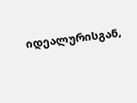იდეალურისგან,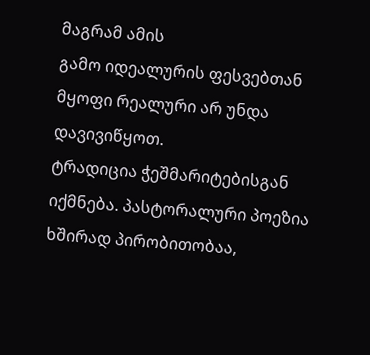მაგრამ ამის
გამო იდეალურის ფესვებთან
მყოფი რეალური არ უნდა დავივიწყოთ.
ტრადიცია ჭეშმარიტებისგან
იქმნება. პასტორალური პოეზია
ხშირად პირობითობაა,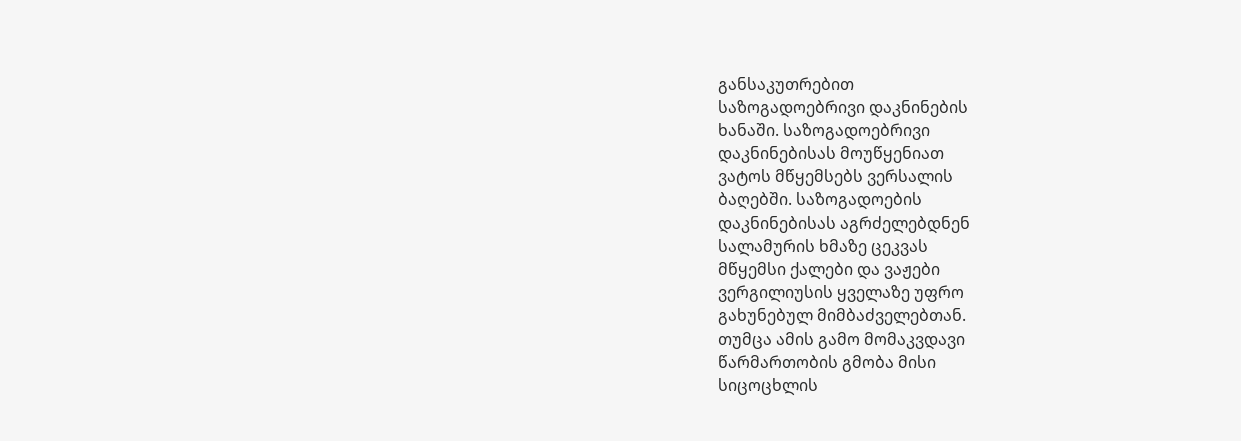განსაკუთრებით
საზოგადოებრივი დაკნინების
ხანაში. საზოგადოებრივი
დაკნინებისას მოუწყენიათ
ვატოს მწყემსებს ვერსალის
ბაღებში. საზოგადოების
დაკნინებისას აგრძელებდნენ
სალამურის ხმაზე ცეკვას
მწყემსი ქალები და ვაჟები
ვერგილიუსის ყველაზე უფრო
გახუნებულ მიმბაძველებთან.
თუმცა ამის გამო მომაკვდავი
წარმართობის გმობა მისი
სიცოცხლის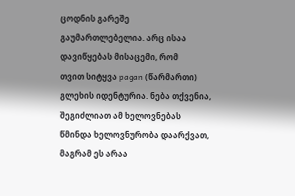ცოდნის გარეშე
გაუმართლებელია. არც ისაა
დავიწყებას მისაცემი, რომ
თვით სიტყვა pagan (წარმართი)
გლეხის იდენტურია. ნება თქვენია,
შეგიძლიათ ამ ხელოვნებას
წმინდა ხელოვნურობა დაარქვათ,
მაგრამ ეს არაა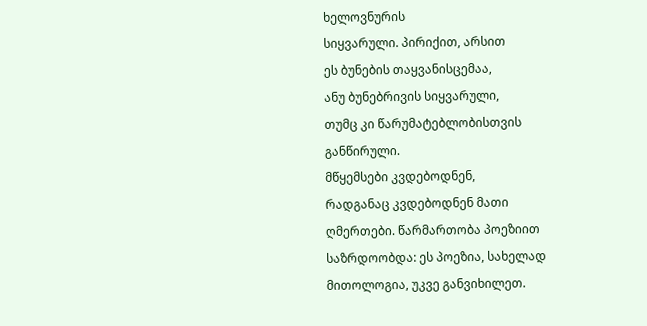ხელოვნურის
სიყვარული. პირიქით, არსით
ეს ბუნების თაყვანისცემაა,
ანუ ბუნებრივის სიყვარული,
თუმც კი წარუმატებლობისთვის
განწირული.
მწყემსები კვდებოდნენ,
რადგანაც კვდებოდნენ მათი
ღმერთები. წარმართობა პოეზიით
საზრდოობდა: ეს პოეზია, სახელად
მითოლოგია, უკვე განვიხილეთ.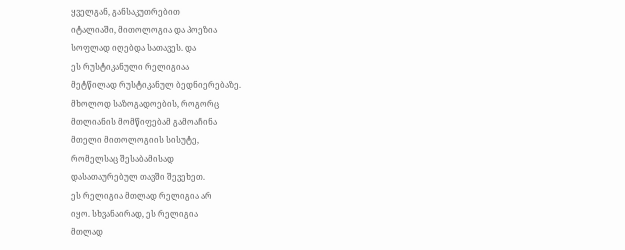ყველგან, განსაკუთრებით
იტალიაში, მითოლოგია და პოეზია
სოფლად იღებდა სათავეს. და
ეს რუსტიკანული რელიგიაა
მეტწილად რუსტიკანულ ბედნიერებაზე.
მხოლოდ საზოგადოების, როგორც
მთლიანის მომწიფებამ გამოაჩინა
მთელი მითოლოგიის სისუტე,
რომელსაც შესაბამისად
დასათაურებულ თავში შევეხეთ.
ეს რელიგია მთლად რელიგია არ
იყო. სხვანაირად, ეს რელიგია
მთლად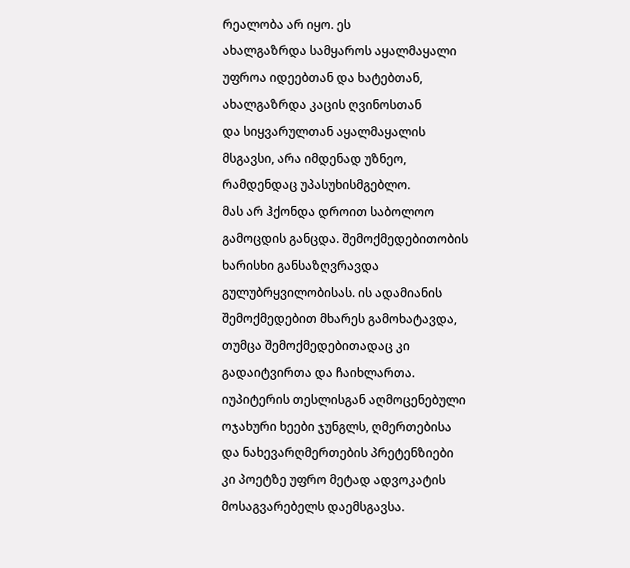რეალობა არ იყო. ეს
ახალგაზრდა სამყაროს აყალმაყალი
უფროა იდეებთან და ხატებთან,
ახალგაზრდა კაცის ღვინოსთან
და სიყვარულთან აყალმაყალის
მსგავსი, არა იმდენად უზნეო,
რამდენდაც უპასუხისმგებლო.
მას არ ჰქონდა დროით საბოლოო
გამოცდის განცდა. შემოქმედებითობის
ხარისხი განსაზღვრავდა
გულუბრყვილობისას. ის ადამიანის
შემოქმედებით მხარეს გამოხატავდა,
თუმცა შემოქმედებითადაც კი
გადაიტვირთა და ჩაიხლართა.
იუპიტერის თესლისგან აღმოცენებული
ოჯახური ხეები ჯუნგლს, ღმერთებისა
და ნახევარღმერთების პრეტენზიები
კი პოეტზე უფრო მეტად ადვოკატის
მოსაგვარებელს დაემსგავსა.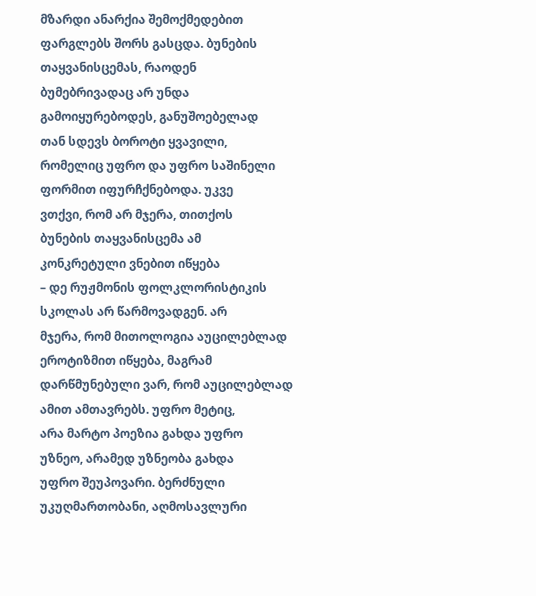მზარდი ანარქია შემოქმედებით
ფარგლებს შორს გასცდა. ბუნების
თაყვანისცემას, რაოდენ
ბუმებრივადაც არ უნდა
გამოიყურებოდეს, განუშოებელად
თან სდევს ბოროტი ყვავილი,
რომელიც უფრო და უფრო საშინელი
ფორმით იფურჩქნებოდა. უკვე
ვთქვი, რომ არ მჯერა, თითქოს
ბუნების თაყვანისცემა ამ
კონკრეტული ვნებით იწყება
– დე რუჟმონის ფოლკლორისტიკის
სკოლას არ წარმოვადგენ. არ
მჯერა, რომ მითოლოგია აუცილებლად
ეროტიზმით იწყება, მაგრამ
დარწმუნებული ვარ, რომ აუცილებლად
ამით ამთავრებს. უფრო მეტიც,
არა მარტო პოეზია გახდა უფრო
უზნეო, არამედ უზნეობა გახდა
უფრო შეუპოვარი. ბერძნული
უკუღმართობანი, აღმოსავლური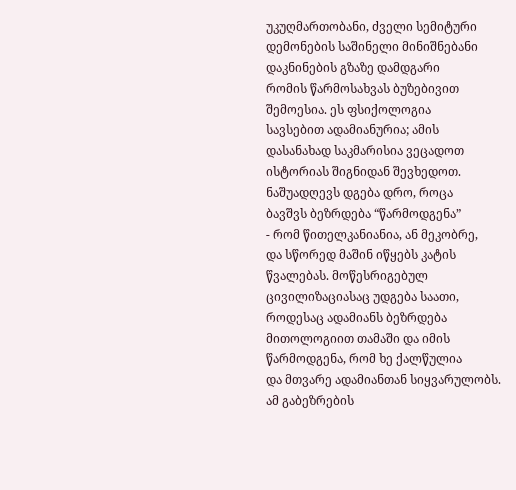უკუღმართობანი, ძველი სემიტური
დემონების საშინელი მინიშნებანი
დაკნინების გზაზე დამდგარი
რომის წარმოსახვას ბუზებივით
შემოესია. ეს ფსიქოლოგია
სავსებით ადამიანურია; ამის
დასანახად საკმარისია ვეცადოთ
ისტორიას შიგნიდან შევხედოთ.
ნაშუადღევს დგება დრო, როცა
ბავშვს ბეზრდება “წარმოდგენა”
- რომ წითელკანიანია, ან მეკობრე,
და სწორედ მაშინ იწყებს კატის
წვალებას. მოწესრიგებულ
ცივილიზაციასაც უდგება საათი,
როდესაც ადამიანს ბეზრდება
მითოლოგიით თამაში და იმის
წარმოდგენა, რომ ხე ქალწულია
და მთვარე ადამიანთან სიყვარულობს.
ამ გაბეზრების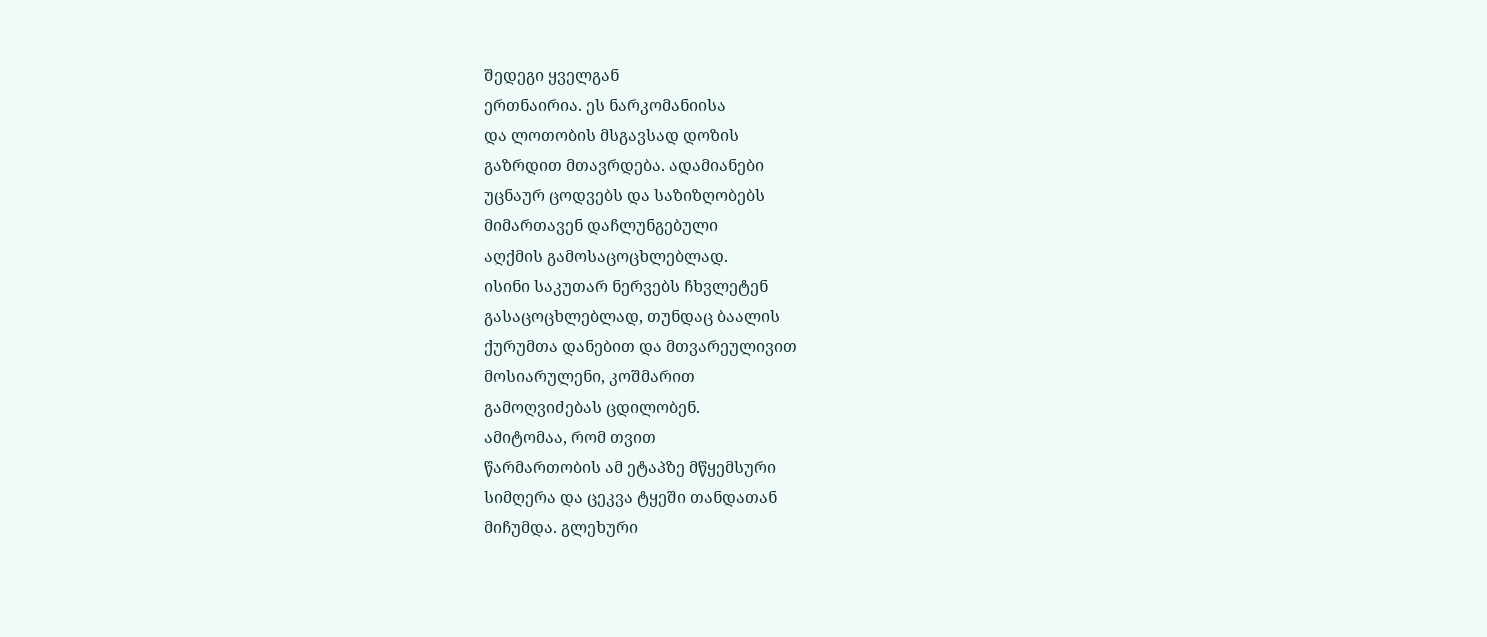შედეგი ყველგან
ერთნაირია. ეს ნარკომანიისა
და ლოთობის მსგავსად დოზის
გაზრდით მთავრდება. ადამიანები
უცნაურ ცოდვებს და საზიზღობებს
მიმართავენ დაჩლუნგებული
აღქმის გამოსაცოცხლებლად.
ისინი საკუთარ ნერვებს ჩხვლეტენ
გასაცოცხლებლად, თუნდაც ბაალის
ქურუმთა დანებით და მთვარეულივით
მოსიარულენი, კოშმარით
გამოღვიძებას ცდილობენ.
ამიტომაა, რომ თვით
წარმართობის ამ ეტაპზე მწყემსური
სიმღერა და ცეკვა ტყეში თანდათან
მიჩუმდა. გლეხური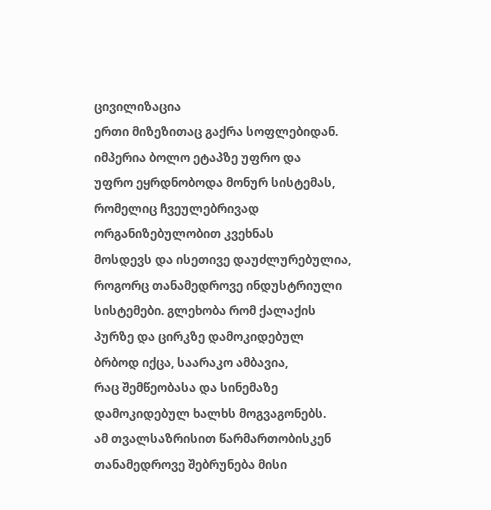ცივილიზაცია
ერთი მიზეზითაც გაქრა სოფლებიდან.
იმპერია ბოლო ეტაპზე უფრო და
უფრო ეყრდნობოდა მონურ სისტემას,
რომელიც ჩვეულებრივად
ორგანიზებულობით კვეხნას
მოსდევს და ისეთივე დაუძლურებულია,
როგორც თანამედროვე ინდუსტრიული
სისტემები. გლეხობა რომ ქალაქის
პურზე და ცირკზე დამოკიდებულ
ბრბოდ იქცა, საარაკო ამბავია,
რაც შემწეობასა და სინემაზე
დამოკიდებულ ხალხს მოგვაგონებს.
ამ თვალსაზრისით წარმართობისკენ
თანამედროვე შებრუნება მისი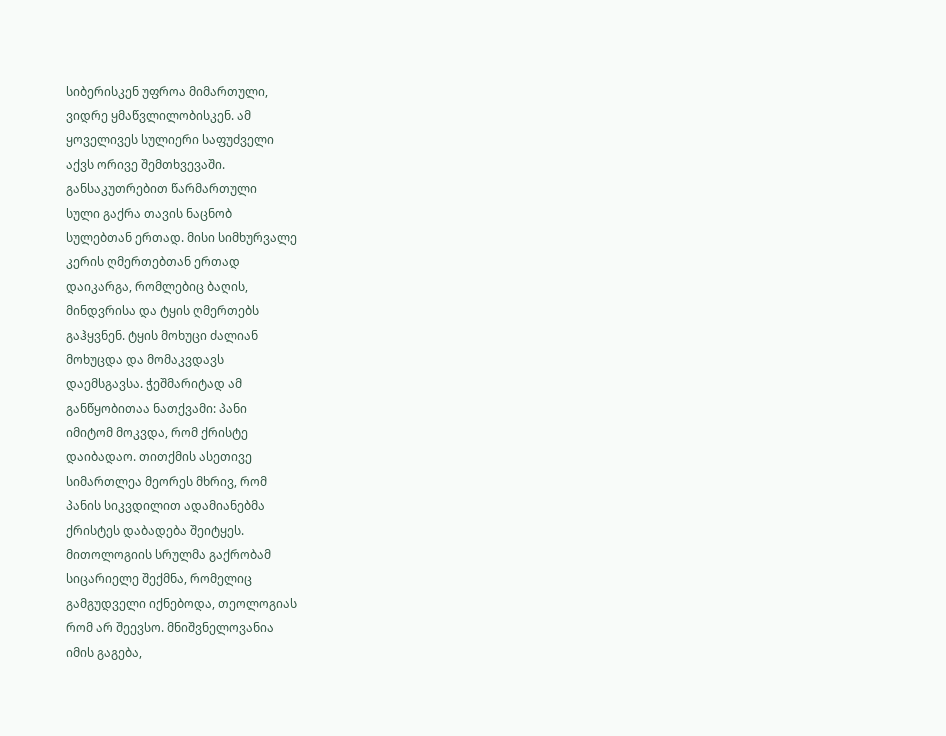სიბერისკენ უფროა მიმართული,
ვიდრე ყმაწვლილობისკენ. ამ
ყოველივეს სულიერი საფუძველი
აქვს ორივე შემთხვევაში.
განსაკუთრებით წარმართული
სული გაქრა თავის ნაცნობ
სულებთან ერთად. მისი სიმხურვალე
კერის ღმერთებთან ერთად
დაიკარგა, რომლებიც ბაღის,
მინდვრისა და ტყის ღმერთებს
გაჰყვნენ. ტყის მოხუცი ძალიან
მოხუცდა და მომაკვდავს
დაემსგავსა. ჭეშმარიტად ამ
განწყობითაა ნათქვამი: პანი
იმიტომ მოკვდა, რომ ქრისტე
დაიბადაო. თითქმის ასეთივე
სიმართლეა მეორეს მხრივ, რომ
პანის სიკვდილით ადამიანებმა
ქრისტეს დაბადება შეიტყეს.
მითოლოგიის სრულმა გაქრობამ
სიცარიელე შექმნა, რომელიც
გამგუდველი იქნებოდა, თეოლოგიას
რომ არ შეევსო. მნიშვნელოვანია
იმის გაგება,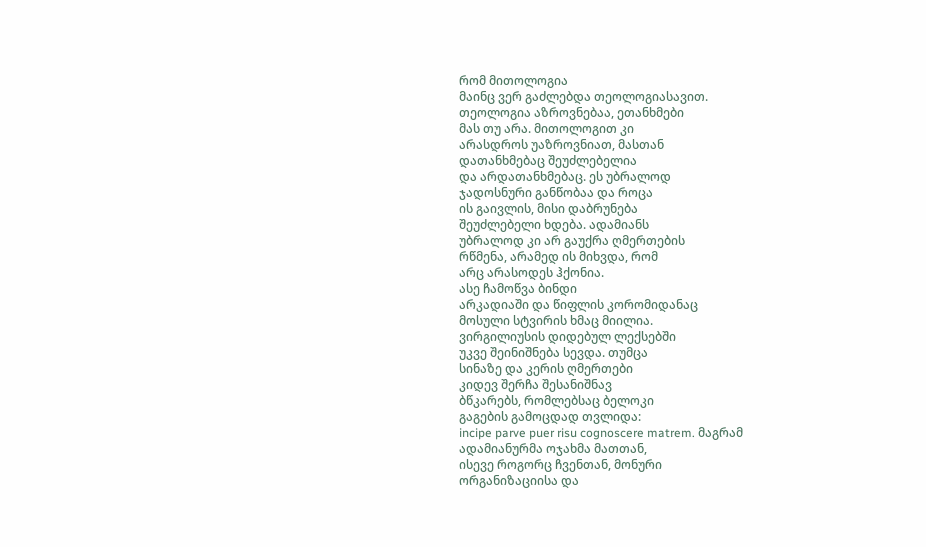რომ მითოლოგია
მაინც ვერ გაძლებდა თეოლოგიასავით.
თეოლოგია აზროვნებაა, ეთანხმები
მას თუ არა. მითოლოგით კი
არასდროს უაზროვნიათ, მასთან
დათანხმებაც შეუძლებელია
და არდათანხმებაც. ეს უბრალოდ
ჯადოსნური განწობაა და როცა
ის გაივლის, მისი დაბრუნება
შეუძლებელი ხდება. ადამიანს
უბრალოდ კი არ გაუქრა ღმერთების
რწმენა, არამედ ის მიხვდა, რომ
არც არასოდეს ჰქონია.
ასე ჩამოწვა ბინდი
არკადიაში და წიფლის კორომიდანაც
მოსული სტვირის ხმაც მიილია.
ვირგილიუსის დიდებულ ლექსებში
უკვე შეინიშნება სევდა. თუმცა
სინაზე და კერის ღმერთები
კიდევ შერჩა შესანიშნავ
ბწკარებს, რომლებსაც ბელოკი
გაგების გამოცდად თვლიდა:
incipe parve puer risu cognoscere matrem. მაგრამ
ადამიანურმა ოჯახმა მათთან,
ისევე როგორც ჩვენთან, მონური
ორგანიზაციისა და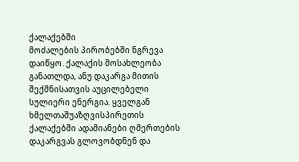ქალაქებში
მოძალების პირობებში ნგრევა
დაიწყო. ქალაქის მოსახლეობა
განათლდა, ანუ დაკარგა მითის
შექმნისათვის აუცილებელი
სულიერი ენერგია. ყველგან
ხმელთაშუაზღვისპირეთის
ქალაქებში ადამიანები ღმერთების
დაკარგვას გლოვობდნენ და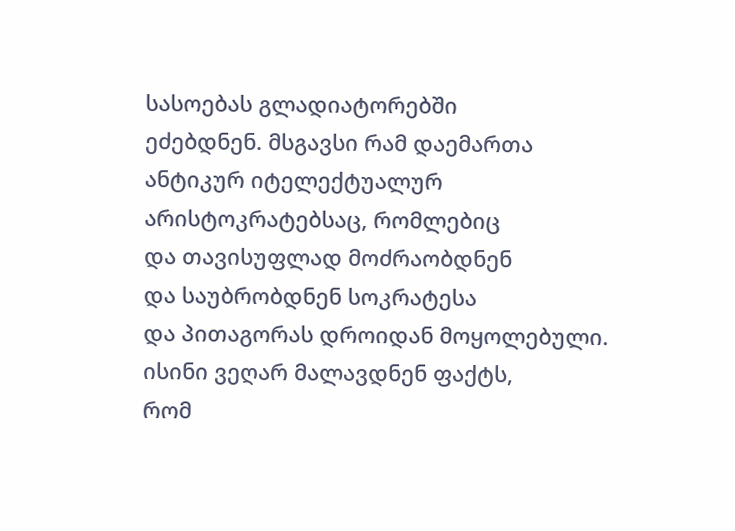სასოებას გლადიატორებში
ეძებდნენ. მსგავსი რამ დაემართა
ანტიკურ იტელექტუალურ
არისტოკრატებსაც, რომლებიც
და თავისუფლად მოძრაობდნენ
და საუბრობდნენ სოკრატესა
და პითაგორას დროიდან მოყოლებული.
ისინი ვეღარ მალავდნენ ფაქტს,
რომ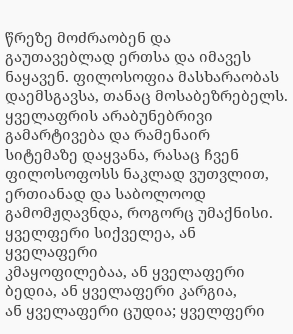წრეზე მოძრაობენ და
გაუთავებლად ერთსა და იმავეს
ნაყავენ. ფილოსოფია მასხარაობას
დაემსგავსა, თანაც მოსაბეზრებელს.
ყველაფრის არაბუნებრივი
გამარტივება და რამენაირ
სიტემაზე დაყვანა, რასაც ჩვენ
ფილოსოფოსს ნაკლად ვუთვლით,
ერთიანად და საბოლოოდ
გამომჟღავნდა, როგორც უმაქნისი.
ყველფერი სიქველეა, ან ყველაფერი
კმაყოფილებაა, ან ყველაფერი
ბედია, ან ყველაფერი კარგია,
ან ყველაფერი ცუდია; ყველფერი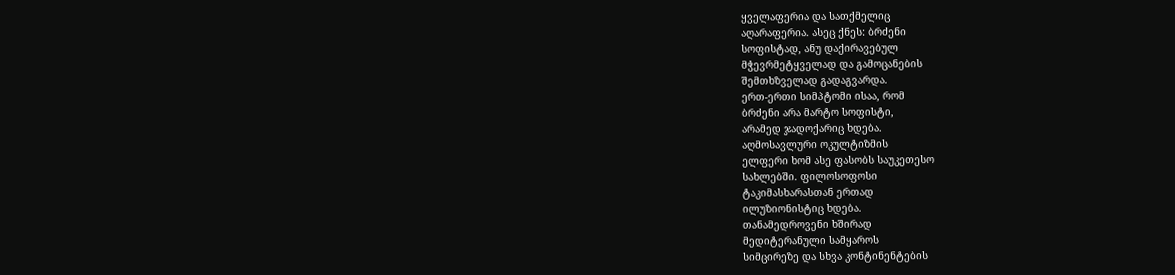ყველაფერია და სათქმელიც
აღარაფერია. ასეც ქნეს: ბრძენი
სოფისტად, ანუ დაქირავებულ
მჭევრმეტყველად და გამოცანების
შემთხზველად გადაგვარდა.
ერთ-ერთი სიმპტომი ისაა, რომ
ბრძენი არა მარტო სოფისტი,
არამედ ჯადოქარიც ხდება.
აღმოსავლური ოკულტიზმის
ელფერი ხომ ასე ფასობს საუკეთესო
სახლებში. ფილოსოფოსი
ტაკიმასხარასთან ერთად
ილუზიონისტიც ხდება.
თანამედროვენი ხშირად
მედიტერანული სამყაროს
სიმცირეზე და სხვა კონტინენტების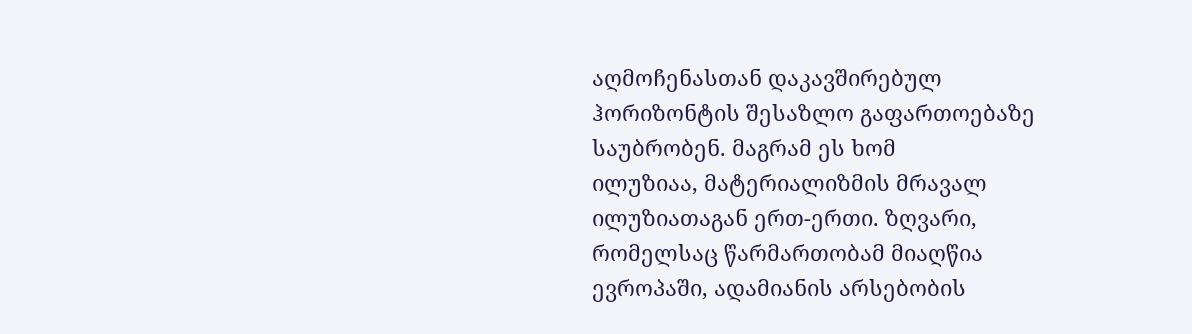აღმოჩენასთან დაკავშირებულ
ჰორიზონტის შესაზლო გაფართოებაზე
საუბრობენ. მაგრამ ეს ხომ
ილუზიაა, მატერიალიზმის მრავალ
ილუზიათაგან ერთ-ერთი. ზღვარი,
რომელსაც წარმართობამ მიაღწია
ევროპაში, ადამიანის არსებობის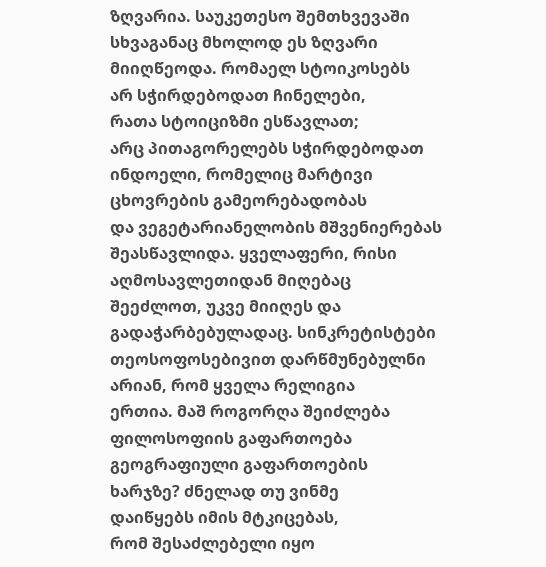ზღვარია. საუკეთესო შემთხვევაში
სხვაგანაც მხოლოდ ეს ზღვარი
მიიღწეოდა. რომაელ სტოიკოსებს
არ სჭირდებოდათ ჩინელები,
რათა სტოიციზმი ესწავლათ;
არც პითაგორელებს სჭირდებოდათ
ინდოელი, რომელიც მარტივი
ცხოვრების გამეორებადობას
და ვეგეტარიანელობის მშვენიერებას
შეასწავლიდა. ყველაფერი, რისი
აღმოსავლეთიდან მიღებაც
შეეძლოთ, უკვე მიიღეს და
გადაჭარბებულადაც. სინკრეტისტები
თეოსოფოსებივით დარწმუნებულნი
არიან, რომ ყველა რელიგია
ერთია. მაშ როგორღა შეიძლება
ფილოსოფიის გაფართოება
გეოგრაფიული გაფართოების
ხარჯზე? ძნელად თუ ვინმე
დაიწყებს იმის მტკიცებას,
რომ შესაძლებელი იყო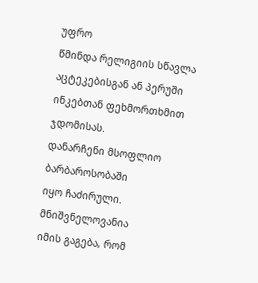უფრო
წმინდა რელიგიის სწავლა
აცტეკებისგან ან პერუში
ინკებთან ფეხმორთხმით ჯდომისას.
დანარჩენი მსოფლიო ბარბაროსობაში
იყო ჩაძირული. მნიშვნელოვანია
იმის გაგება, რომ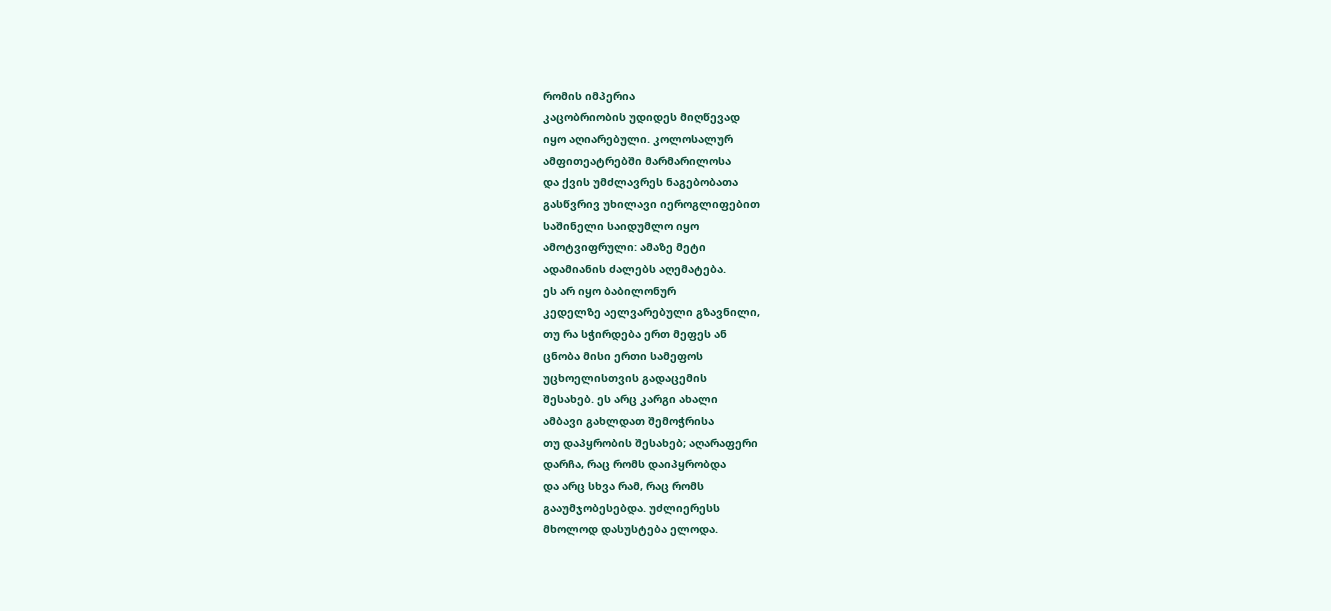რომის იმპერია
კაცობრიობის უდიდეს მიღწევად
იყო აღიარებული. კოლოსალურ
ამფითეატრებში მარმარილოსა
და ქვის უმძლავრეს ნაგებობათა
გასწვრივ უხილავი იეროგლიფებით
საშინელი საიდუმლო იყო
ამოტვიფრული: ამაზე მეტი
ადამიანის ძალებს აღემატება.
ეს არ იყო ბაბილონურ
კედელზე აელვარებული გზავნილი,
თუ რა სჭირდება ერთ მეფეს ან
ცნობა მისი ერთი სამეფოს
უცხოელისთვის გადაცემის
შესახებ. ეს არც კარგი ახალი
ამბავი გახლდათ შემოჭრისა
თუ დაპყრობის შესახებ; აღარაფერი
დარჩა, რაც რომს დაიპყრობდა
და არც სხვა რამ, რაც რომს
გააუმჯობესებდა. უძლიერესს
მხოლოდ დასუსტება ელოდა.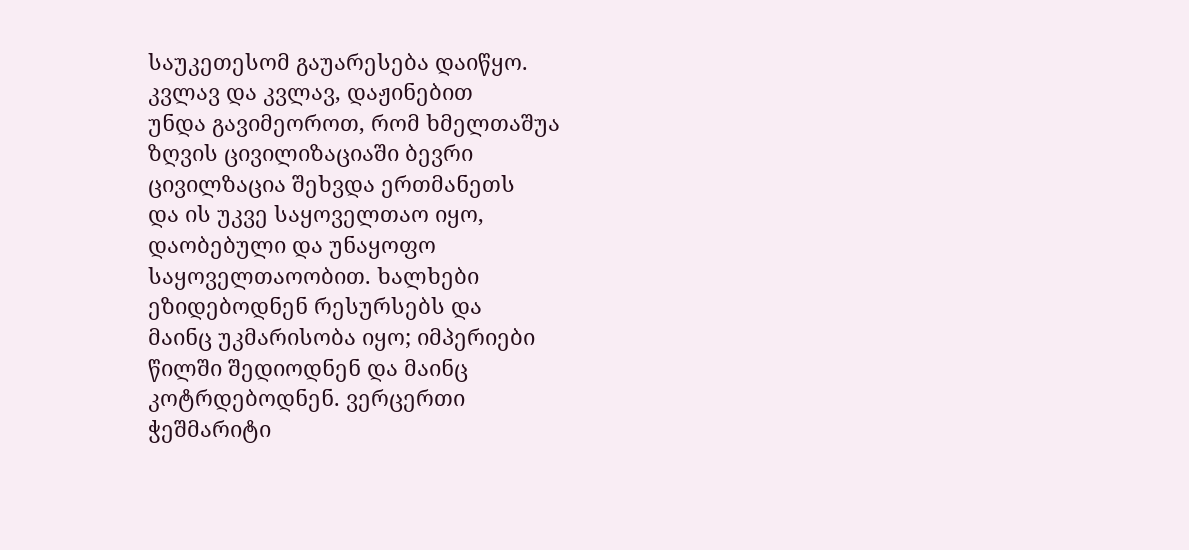საუკეთესომ გაუარესება დაიწყო.
კვლავ და კვლავ, დაჟინებით
უნდა გავიმეოროთ, რომ ხმელთაშუა
ზღვის ცივილიზაციაში ბევრი
ცივილზაცია შეხვდა ერთმანეთს
და ის უკვე საყოველთაო იყო,
დაობებული და უნაყოფო
საყოველთაოობით. ხალხები
ეზიდებოდნენ რესურსებს და
მაინც უკმარისობა იყო; იმპერიები
წილში შედიოდნენ და მაინც
კოტრდებოდნენ. ვერცერთი
ჭეშმარიტი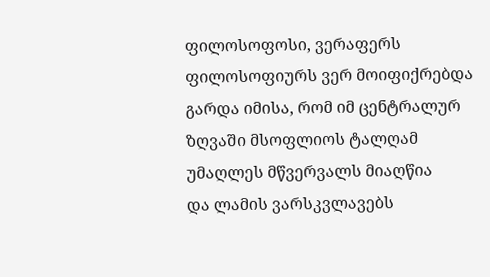ფილოსოფოსი, ვერაფერს
ფილოსოფიურს ვერ მოიფიქრებდა
გარდა იმისა, რომ იმ ცენტრალურ
ზღვაში მსოფლიოს ტალღამ
უმაღლეს მწვერვალს მიაღწია
და ლამის ვარსკვლავებს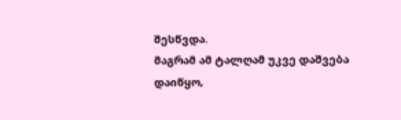შესწვდა.
მაგრამ ამ ტალღამ უკვე დაშვება
დაიწყო,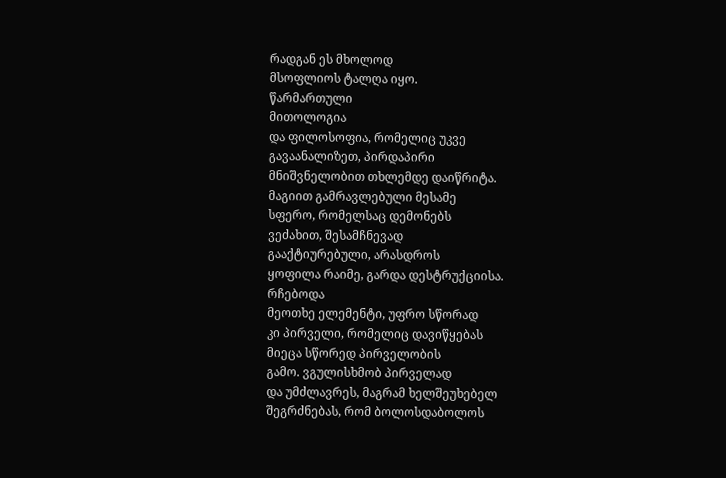რადგან ეს მხოლოდ
მსოფლიოს ტალღა იყო.
წარმართული
მითოლოგია
და ფილოსოფია, რომელიც უკვე
გავაანალიზეთ, პირდაპირი
მნიშვნელობით თხლემდე დაიწრიტა.
მაგიით გამრავლებული მესამე
სფერო, რომელსაც დემონებს
ვეძახით, შესამჩნევად
გააქტიურებული, არასდროს
ყოფილა რაიმე, გარდა დესტრუქციისა.
რჩებოდა
მეოთხე ელემენტი, უფრო სწორად
კი პირველი, რომელიც დავიწყებას
მიეცა სწორედ პირველობის
გამო. ვგულისხმობ პირველად
და უმძლავრეს, მაგრამ ხელშეუხებელ
შეგრძნებას, რომ ბოლოსდაბოლოს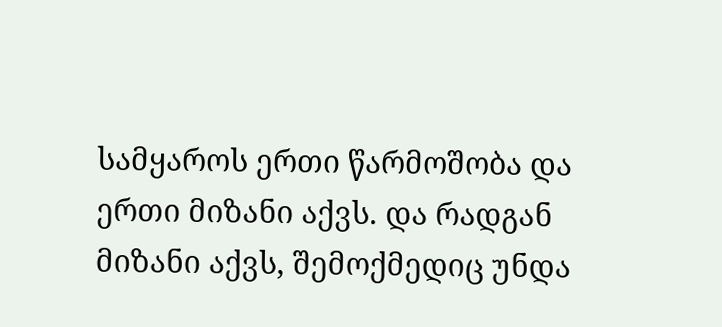სამყაროს ერთი წარმოშობა და
ერთი მიზანი აქვს. და რადგან
მიზანი აქვს, შემოქმედიც უნდა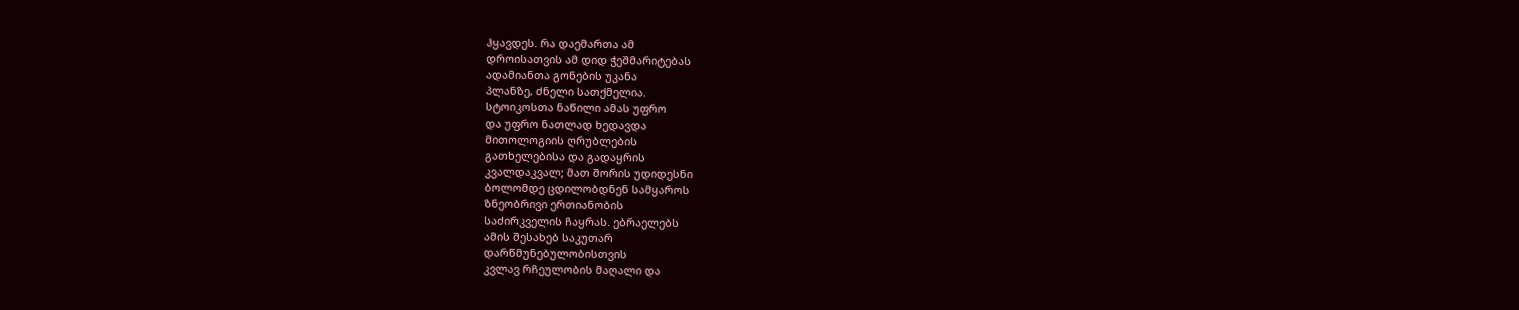ჰყავდეს. რა დაემართა ამ
დროისათვის ამ დიდ ჭეშმარიტებას
ადამიანთა გონების უკანა
პლანზე, ძნელი სათქმელია.
სტოიკოსთა ნაწილი ამას უფრო
და უფრო ნათლად ხედავდა
მითოლოგიის ღრუბლების
გათხელებისა და გადაყრის
კვალდაკვალ; მათ შორის უდიდესნი
ბოლომდე ცდილობდნენ სამყაროს
ზნეობრივი ერთიანობის
საძირკველის ჩაყრას. ებრაელებს
ამის შესახებ საკუთარ
დარწმუნებულობისთვის
კვლავ რჩეულობის მაღალი და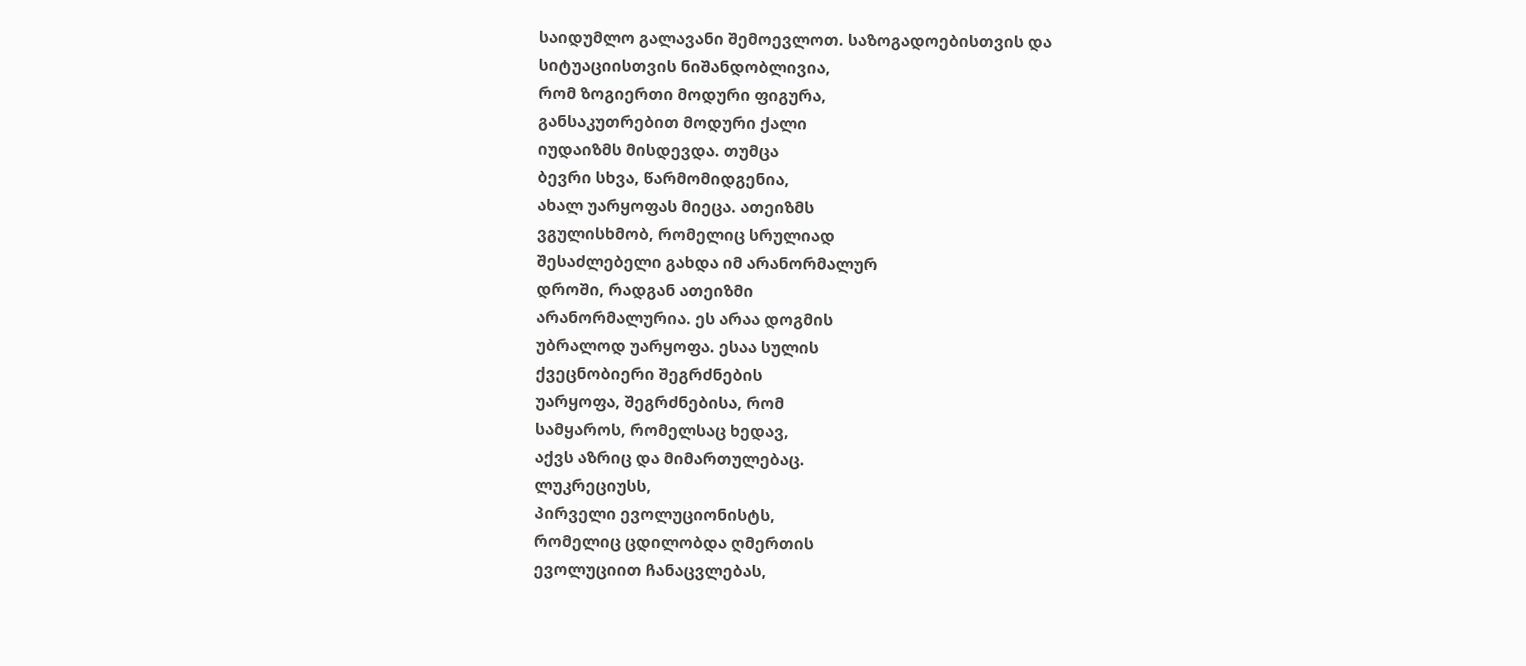საიდუმლო გალავანი შემოევლოთ. საზოგადოებისთვის და
სიტუაციისთვის ნიშანდობლივია,
რომ ზოგიერთი მოდური ფიგურა,
განსაკუთრებით მოდური ქალი
იუდაიზმს მისდევდა. თუმცა
ბევრი სხვა, წარმომიდგენია,
ახალ უარყოფას მიეცა. ათეიზმს
ვგულისხმობ, რომელიც სრულიად
შესაძლებელი გახდა იმ არანორმალურ
დროში, რადგან ათეიზმი
არანორმალურია. ეს არაა დოგმის
უბრალოდ უარყოფა. ესაა სულის
ქვეცნობიერი შეგრძნების
უარყოფა, შეგრძნებისა, რომ
სამყაროს, რომელსაც ხედავ,
აქვს აზრიც და მიმართულებაც.
ლუკრეციუსს,
პირველი ევოლუციონისტს,
რომელიც ცდილობდა ღმერთის
ევოლუციით ჩანაცვლებას,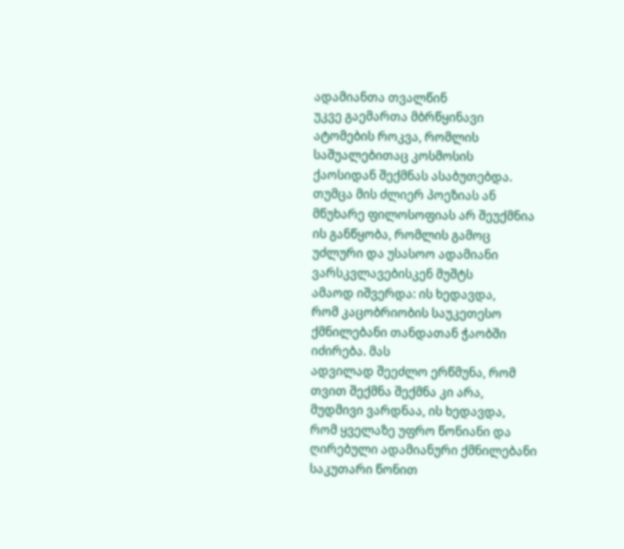ადამიანთა თვალწინ
უკვე გაემართა მბრწყინავი
ატომების როკვა, რომლის
საშუალებითაც კოსმოსის
ქაოსიდან შექმნას ასაბუთებდა.
თუმცა მის ძლიერ პოეზიას ან
მწუხარე ფილოსოფიას არ შეუქმნია
ის განწყობა, რომლის გამოც
უძლური და უსასოო ადამიანი
ვარსკვლავებისკენ მუშტს
ამაოდ იშვერდა: ის ხედავდა,
რომ კაცობრიობის საუკეთესო
ქმნილებანი თანდათან ჭაობში
იძირება. მას
ადვილად შეეძლო ერწმუნა, რომ
თვით შექმნა შექმნა კი არა,
მუდმივი ვარდნაა, ის ხედავდა,
რომ ყველაზე უფრო წონიანი და
ღირებული ადამიანური ქმნილებანი
საკუთარი წონით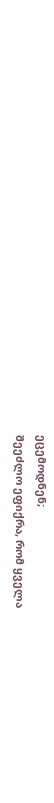ეცემოდნენ;
შეეძლო ეფიქრა, რომ ყველა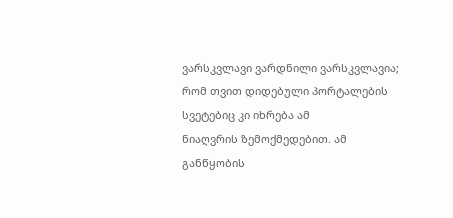ვარსკვლავი ვარდნილი ვარსკვლავია;
რომ თვით დიდებული პორტალების
სვეტებიც კი იხრება ამ
ნიაღვრის ზემოქმედებით. ამ
განწყობის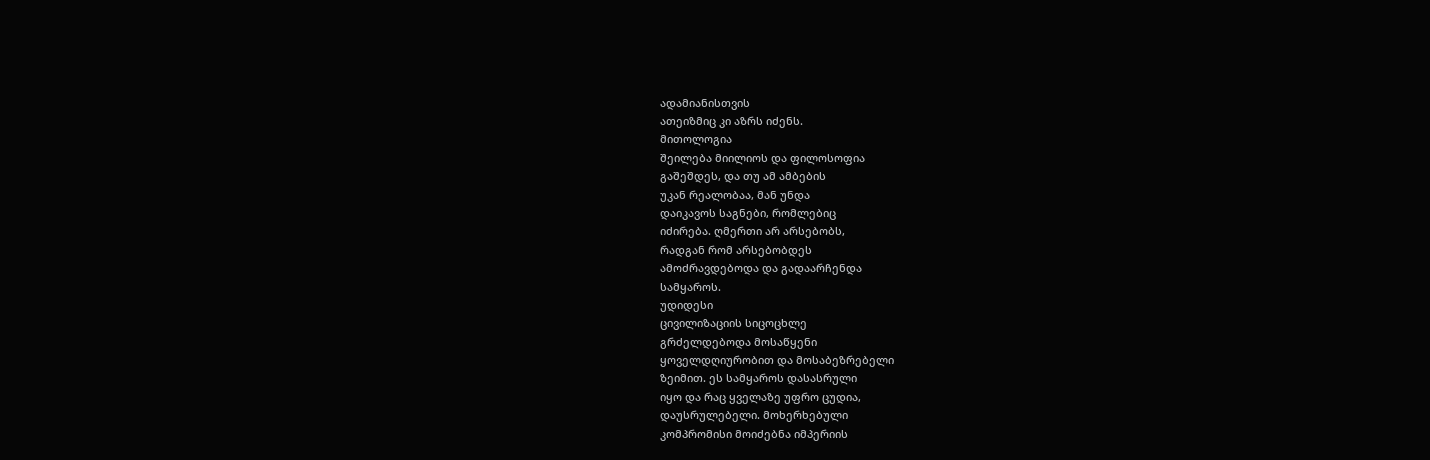ადამიანისთვის
ათეიზმიც კი აზრს იძენს.
მითოლოგია
შეილება მიილიოს და ფილოსოფია
გაშეშდეს, და თუ ამ ამბების
უკან რეალობაა, მან უნდა
დაიკავოს საგნები, რომლებიც
იძირება. ღმერთი არ არსებობს,
რადგან რომ არსებობდეს
ამოძრავდებოდა და გადაარჩენდა
სამყაროს.
უდიდესი
ცივილიზაციის სიცოცხლე
გრძელდებოდა მოსაწყენი
ყოველდღიურობით და მოსაბეზრებელი
ზეიმით. ეს სამყაროს დასასრული
იყო და რაც ყველაზე უფრო ცუდია,
დაუსრულებელი. მოხერხებული
კომპრომისი მოიძებნა იმპერიის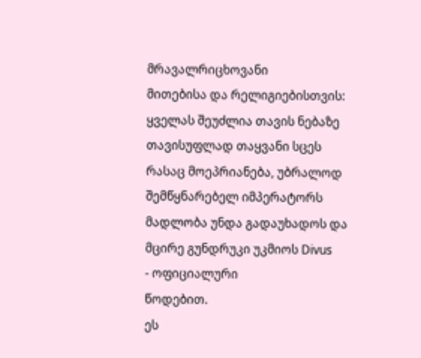მრავალრიცხოვანი
მითებისა და რელიგიებისთვის:
ყველას შეუძლია თავის ნებაზე
თავისუფლად თაყვანი სცეს
რასაც მოეპრიანება, უბრალოდ
შემწყნარებელ იმპერატორს
მადლობა უნდა გადაუხადოს და
მცირე გუნდრუკი უკმიოს Divus
- ოფიციალური
წოდებით.
ეს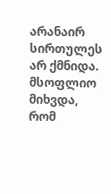არანაირ სირთულეს არ ქმნიდა.
მსოფლიო მიხვდა, რომ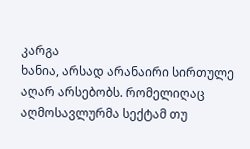კარგა
ხანია, არსად არანაირი სირთულე
აღარ არსებობს. რომელიღაც
აღმოსავლურმა სექტამ თუ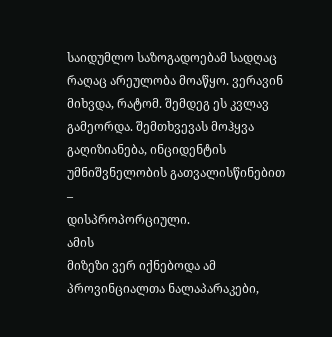საიდუმლო საზოგადოებამ სადღაც
რაღაც არეულობა მოაწყო. ვერავინ
მიხვდა, რატომ. შემდეგ ეს კვლავ
გამეორდა. შემთხვევას მოჰყვა
გაღიზიანება, ინციდენტის
უმნიშვნელობის გათვალისწინებით
–
დისპროპორციული.
ამის
მიზეზი ვერ იქნებოდა ამ
პროვინციალთა ნალაპარაკები,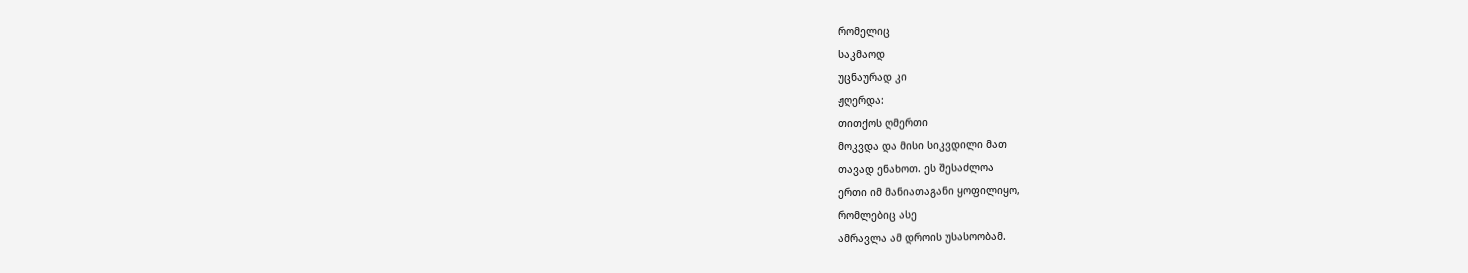რომელიც
საკმაოდ
უცნაურად კი
ჟღერდა:
თითქოს ღმერთი
მოკვდა და მისი სიკვდილი მათ
თავად ენახოთ. ეს შესაძლოა
ერთი იმ მანიათაგანი ყოფილიყო,
რომლებიც ასე
ამრავლა ამ დროის უსასოობამ.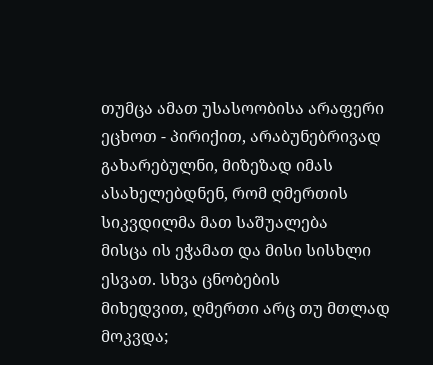თუმცა ამათ უსასოობისა არაფერი
ეცხოთ - პირიქით, არაბუნებრივად
გახარებულნი, მიზეზად იმას
ასახელებდნენ, რომ ღმერთის
სიკვდილმა მათ საშუალება
მისცა ის ეჭამათ და მისი სისხლი
ესვათ. სხვა ცნობების
მიხედვით, ღმერთი არც თუ მთლად
მოკვდა;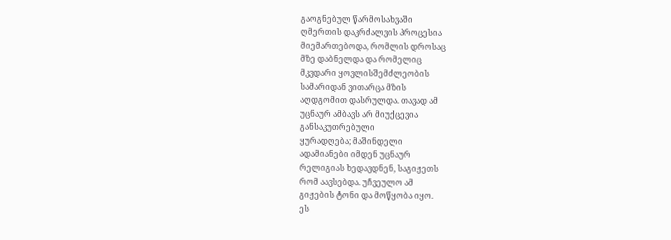გაოგნებულ წარმოსახვაში
ღმერთის დაკრძალვის პროცესია
მიემართებოდა, რომლის დროსაც
მზე დაბნელდა და რომელიც
მკვდარი ყოვლისშემძლეობის
სამარიდან ვითარცა მზის
აღდგომით დასრულდა. თავად ამ
უცნაურ ამბავს არ მიუქცევია
განსაკუთრებული
ყურადღება; მაშინდელი
ადამიანები იმდენ უცნაურ
რელიგიას ხედავდნენ, საგიჟეთს
რომ აავსებდა. უჩვეულო ამ
გიჟების ტონი და მოწყობა იყო.
ეს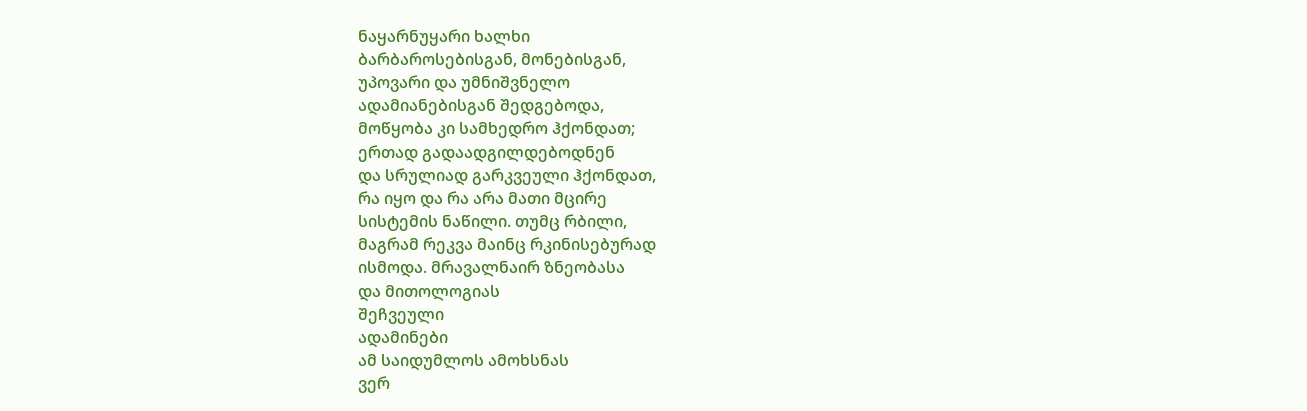ნაყარნუყარი ხალხი
ბარბაროსებისგან, მონებისგან,
უპოვარი და უმნიშვნელო
ადამიანებისგან შედგებოდა,
მოწყობა კი სამხედრო ჰქონდათ;
ერთად გადაადგილდებოდნენ
და სრულიად გარკვეული ჰქონდათ,
რა იყო და რა არა მათი მცირე
სისტემის ნაწილი. თუმც რბილი,
მაგრამ რეკვა მაინც რკინისებურად
ისმოდა. მრავალნაირ ზნეობასა
და მითოლოგიას
შეჩვეული
ადამინები
ამ საიდუმლოს ამოხსნას
ვერ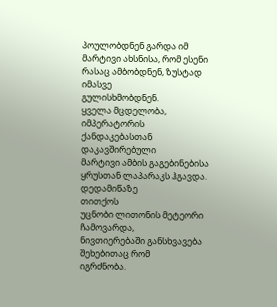პოულობდნენ გარდა იმ
მარტივი ახსნისა, რომ ესენი
რასაც ამბობდნენ, ზუსტად
იმასვე
გულისხმობდნენ.
ყველა მცდელობა, იმპერატორის
ქანდაკებასთან დაკავშირებული
მარტივი ამბის გაგებინებისა
ყრუსთან ლაპარაკს ჰგავდა.
დედამიწაზე
თითქოს
უცნობი ლითონის მეტეორი
ჩამოვარდა,
ნივთიერებაში განსხვავება
შეხებითაც რომ
იგრძნობა.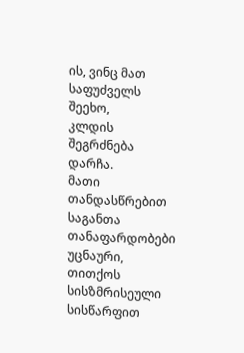ის, ვინც მათ საფუძველს შეეხო,
კლდის შეგრძნება დარჩა.
მათი
თანდასწრებით საგანთა
თანაფარდობები უცნაური, თითქოს
სისზმრისეული სისწარფით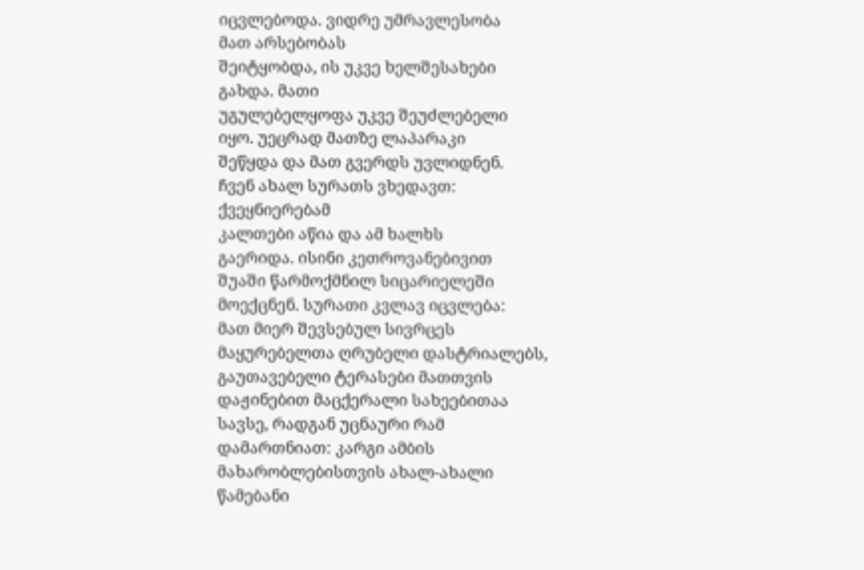იცვლებოდა. ვიდრე უმრავლესობა
მათ არსებობას
შეიტყობდა, ის უკვე ხელშესახები
გახდა. მათი
უგულებელყოფა უკვე შეუძლებელი
იყო. უეცრად მათზე ლაპარაკი
შეწყდა და მათ გვერდს უვლიდნენ.
ჩვენ ახალ სურათს ვხედავთ:
ქვეყნიერებამ
კალთები აწია და ამ ხალხს
გაერიდა. ისინი კეთროვანებივით
შუაში წარმოქმნილ სიცარიელეში
მოექცნენ. სურათი კვლავ იცვლება:
მათ მიერ შევსებულ სივრცეს
მაყურებელთა ღრუბელი დასტრიალებს,
გაუთავებელი ტერასები მათთვის
დაჟინებით მაცქერალი სახეებითაა
სავსე, რადგან უცნაური რამ
დამართნიათ: კარგი ამბის
მახარობლებისთვის ახალ-ახალი
წამებანი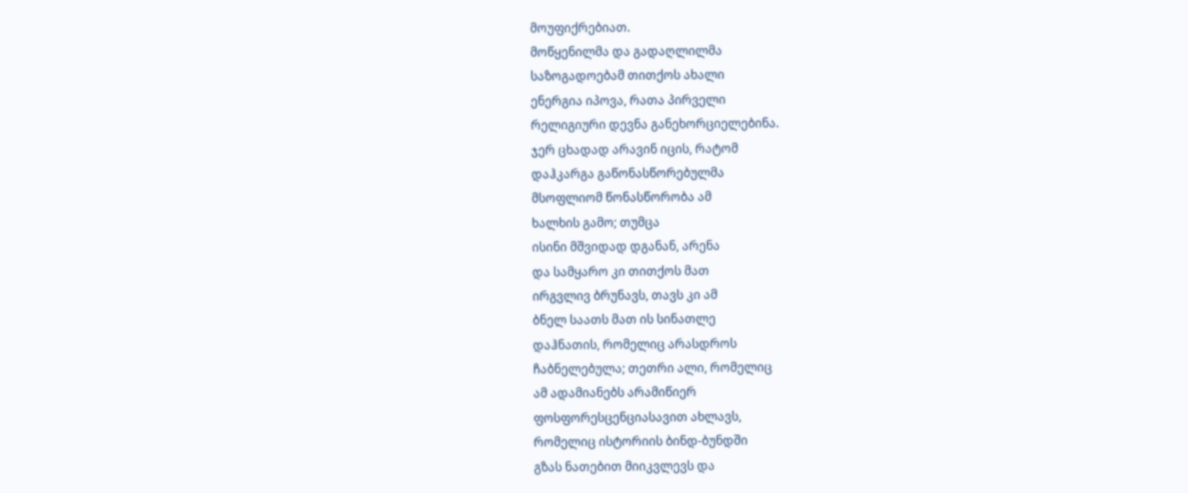მოუფიქრებიათ.
მოწყენილმა და გადაღლილმა
საზოგადოებამ თითქოს ახალი
ენერგია იპოვა, რათა პირველი
რელიგიური დევნა განეხორციელებინა.
ჯერ ცხადად არავინ იცის, რატომ
დაჰკარგა გაწონასწორებულმა
მსოფლიომ წონასწორობა ამ
ხალხის გამო; თუმცა
ისინი მშვიდად დგანან, არენა
და სამყარო კი თითქოს მათ
ირგვლივ ბრუნავს, თავს კი ამ
ბნელ საათს მათ ის სინათლე
დაჰნათის, რომელიც არასდროს
ჩაბნელებულა; თეთრი ალი, რომელიც
ამ ადამიანებს არამიწიერ
ფოსფორესცენციასავით ახლავს,
რომელიც ისტორიის ბინდ-ბუნდში
გზას ნათებით მიიკვლევს და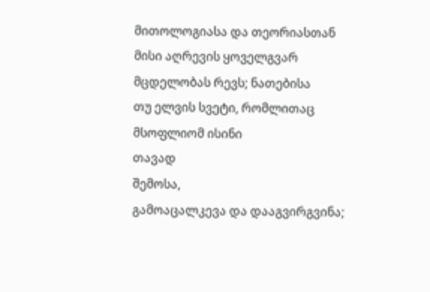მითოლოგიასა და თეორიასთან
მისი აღრევის ყოველგვარ
მცდელობას რევს; ნათებისა
თუ ელვის სვეტი, რომლითაც
მსოფლიომ ისინი
თავად
შემოსა,
გამოაცალკევა და დააგვირგვინა;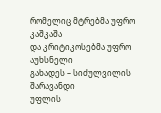რომელიც მტრებმა უფრო კაშკაშა
და კრიტიკოსებმა უფრო აუხსნელი
გახადეს – სიძულვილის შარავანდი
უფლის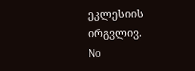ეკლესიის ირგვლივ.
No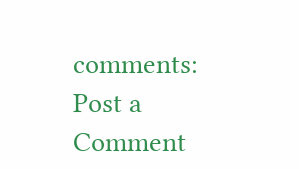comments:
Post a Comment